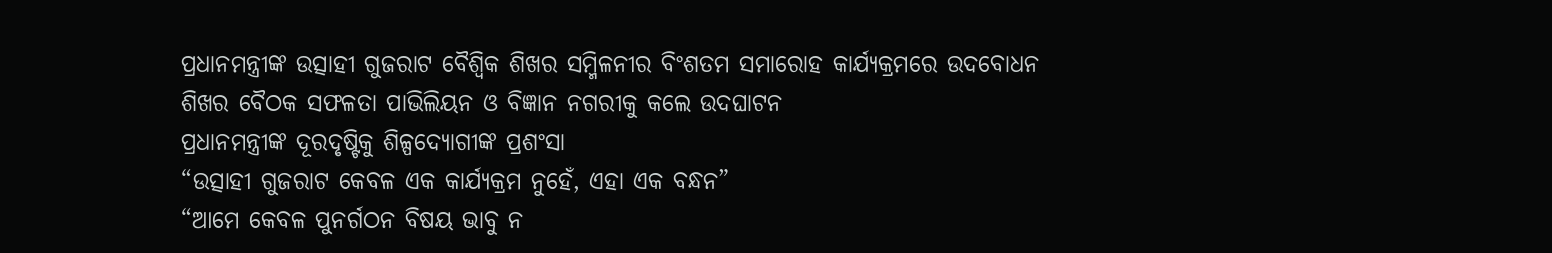ପ୍ରଧାନମନ୍ତ୍ରୀଙ୍କ ଉତ୍ସାହୀ ଗୁଜରାଟ ବୈଶ୍ୱିକ ଶିଖର ସମ୍ମିଳନୀର ବିଂଶତମ ସମାରୋହ କାର୍ଯ୍ୟକ୍ରମରେ ଉଦବୋଧନ
ଶିଖର ବୈଠକ ସଫଳତା ପାଭିଲିୟନ ଓ ବିଜ୍ଞାନ ନଗରୀକୁ କଲେ ଉଦଘାଟନ
ପ୍ରଧାନମନ୍ତ୍ରୀଙ୍କ ଦୂରଦୃଷ୍ଟିକୁ ଶିଳ୍ପଦ୍ୟୋଗୀଙ୍କ ପ୍ରଶଂସା
“ଉତ୍ସାହୀ ଗୁଜରାଟ କେବଳ ଏକ କାର୍ଯ୍ୟକ୍ରମ ନୁହେଁ, ଏହା ଏକ ବନ୍ଧନ”
“ଆମେ କେବଳ ପୁନର୍ଗଠନ ବିଷୟ ଭାବୁ ନ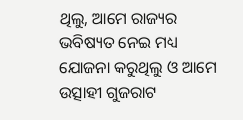ଥିଲୁ, ଆମେ ରାଜ୍ୟର ଭବିଷ୍ୟତ ନେଇ ମଧ୍ୟ ଯୋଜନା କରୁଥିଲୁ ଓ ଆମେ ଉତ୍ସାହୀ ଗୁଜରାଟ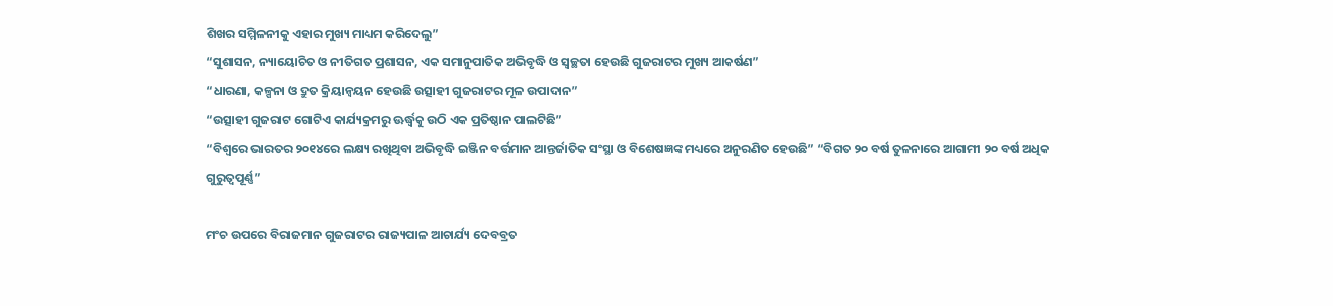ଶିଖର ସମ୍ମିଳନୀକୁ ଏହାର ମୁଖ୍ୟ ମାଧ୍ୟମ କରିଦେଲୁ”
“ସୁଶାସନ, ନ୍ୟାୟୋଚିତ ଓ ନୀତିଗତ ପ୍ରଶାସନ, ଏକ ସମାନୁପାତିକ ଅଭିବୃଦ୍ଧି ଓ ସ୍ୱଚ୍ଛତା ହେଉଛି ଗୁଜରାଟର ମୁଖ୍ୟ ଆକର୍ଷଣ”
“ଧାରଣା, କଳ୍ପନା ଓ ଦ୍ରୁତ କ୍ରିୟାନ୍ଵୟନ ହେଉଛି ଉତ୍ସାହୀ ଗୁଜରାଟର ମୂଳ ଉପାଦାନ”
“ଉତ୍ସାହୀ ଗୁଜରାଟ ଗୋଟିଏ କାର୍ଯ୍ୟକ୍ରମରୁ ଊର୍ଦ୍ଧ୍ବକୁ ଉଠି ଏକ ପ୍ରତିଷ୍ଠାନ ପାଲଟିଛି”
“ବିଶ୍ୱରେ ଭାରତର ୨୦୧୪ରେ ଲକ୍ଷ୍ୟ ରଖିଥିବା ଅଭିବୃଦ୍ଧି ଇଞ୍ଜିନ ବର୍ତ୍ତମାନ ଆନ୍ତର୍ଜାତିକ ସଂସ୍ଥା ଓ ବିଶେଷଜ୍ଞଙ୍କ ମଧ୍ୟରେ ଅନୁରଣିତ ହେଉଛି” “ବିଗତ ୨୦ ବର୍ଷ ତୁଳନାରେ ଆଗାମୀ ୨୦ ବର୍ଷ ଅଧିକ ଗୁରୁତ୍ୱପୂର୍ଣ୍ଣ”

ମଂଚ ଉପରେ ବିରାଜମାନ ଗୁଜରାଟର ରାଜ୍ୟପାଳ ଆଚାର୍ଯ୍ୟ ଦେବବ୍ରତ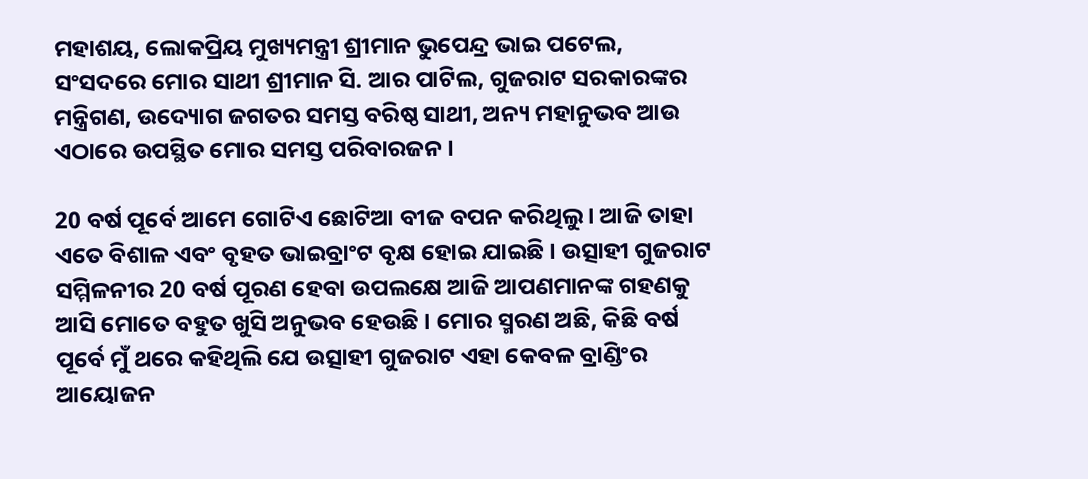ମହାଶୟ, ଲୋକପ୍ରିୟ ମୁଖ୍ୟମନ୍ତ୍ରୀ ଶ୍ରୀମାନ ଭୁପେନ୍ଦ୍ର ଭାଇ ପଟେଲ, ସଂସଦରେ ମୋର ସାଥୀ ଶ୍ରୀମାନ ସି. ଆର ପାଟିଲ, ଗୁଜରାଟ ସରକାରଙ୍କର ମନ୍ତ୍ରିଗଣ, ଉଦ୍ୟୋଗ ଜଗତର ସମସ୍ତ ବରିଷ୍ଠ ସାଥୀ, ଅନ୍ୟ ମହାନୁଭବ ଆଉ ଏଠାରେ ଉପସ୍ଥିତ ମୋର ସମସ୍ତ ପରିବାରଜନ ।

20 ବର୍ଷ ପୂର୍ବେ ଆମେ ଗୋଟିଏ ଛୋଟିଆ ବୀଜ ବପନ କରିଥିଲୁ । ଆଜି ତାହା ଏତେ ବିଶାଳ ଏବଂ ବୃହତ ଭାଇବ୍ରାଂଟ ବୃକ୍ଷ ହୋଇ ଯାଇଛି । ଉତ୍ସାହୀ ଗୁଜରାଟ ସମ୍ମିଳନୀର 20 ବର୍ଷ ପୂରଣ ହେବା ଉପଲକ୍ଷେ ଆଜି ଆପଣମାନଙ୍କ ଗହଣକୁ ଆସି ମୋତେ ବହୁତ ଖୁସି ଅନୁଭବ ହେଉଛି । ମୋର ସ୍ମରଣ ଅଛି, କିଛି ବର୍ଷ ପୂର୍ବେ ମୁଁ ଥରେ କହିଥିଲି ଯେ ଉତ୍ସାହୀ ଗୁଜରାଟ ଏହା କେବଳ ବ୍ରାଣ୍ଡିଂର ଆୟୋଜନ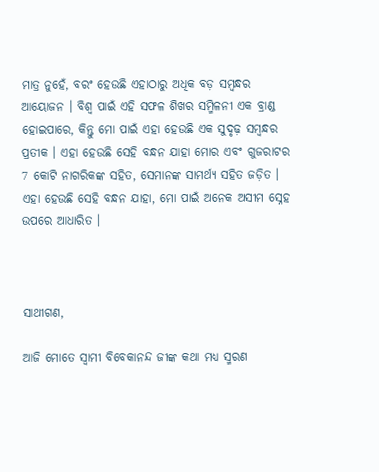ମାତ୍ର ନୁହେଁ, ବରଂ ହେଉଛି ଏହାଠାରୁ ଅଧିକ ବଡ଼ ସମ୍ବନ୍ଧର ଆୟୋଜନ । ବିଶ୍ୱ ପାଇଁ ଏହି ସଫଳ ଶିଖର ସମ୍ମିଳନୀ ଏକ ବ୍ରାଣ୍ଡ ହୋଇପାରେ, କିନ୍ତୁ ମୋ ପାଇଁ ଏହା ହେଉଛି ଏକ ସୁଦୃଢ଼ ସମ୍ବନ୍ଧର ପ୍ରତୀକ । ଏହା ହେଉଛି ସେହି ବନ୍ଧନ ଯାହା ମୋର ଏବଂ ଗୁଜରାଟର 7 କୋଟି ନାଗରିକଙ୍କ ସହିତ, ସେମାନଙ୍କ ସାମର୍ଥ୍ୟ ସହିତ ଜଡ଼ିତ । ଏହା ହେଉଛି ସେହି ବନ୍ଧନ ଯାହା, ମୋ ପାଇଁ ଅନେକ ଅସୀମ ସ୍ନେହ ଉପରେ ଆଧାରିତ ।



ସାଥୀଗଣ,

ଆଜି ମୋତେ ସ୍ୱାମୀ ବିବେକାନନ୍ଦ ଜୀଙ୍କ କଥା ମଧ୍ୟ ସ୍ମରଣ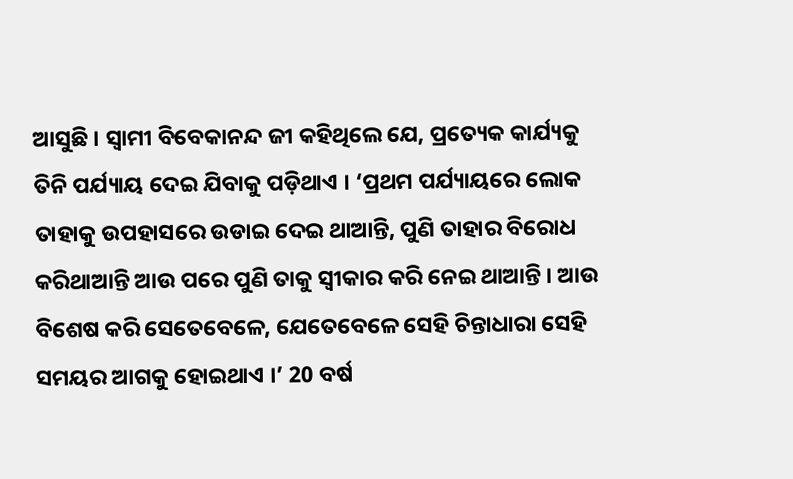ଆସୁଛି । ସ୍ୱାମୀ ବିବେକାନନ୍ଦ ଜୀ କହିଥିଲେ ଯେ, ପ୍ରତ୍ୟେକ କାର୍ଯ୍ୟକୁ ତିନି ପର୍ଯ୍ୟାୟ ଦେଇ ଯିବାକୁ ପଡ଼ିଥାଏ । ‘ପ୍ରଥମ ପର୍ଯ୍ୟାୟରେ ଲୋକ ତାହାକୁ ଉପହାସରେ ଉଡାଇ ଦେଇ ଥାଆନ୍ତି, ପୁଣି ତାହାର ବିରୋଧ କରିଥାଆନ୍ତି ଆଉ ପରେ ପୁଣି ତାକୁ ସ୍ୱୀକାର କରି ନେଇ ଥାଆନ୍ତି । ଆଉ ବିଶେଷ କରି ସେତେବେଳେ, ଯେତେବେଳେ ସେହି ଚିନ୍ତାଧାରା ସେହି ସମୟର ଆଗକୁ ହୋଇଥାଏ ।’ 20 ବର୍ଷ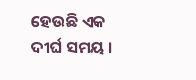ହେଉଛି ଏକ ଦୀର୍ଘ ସମୟ ।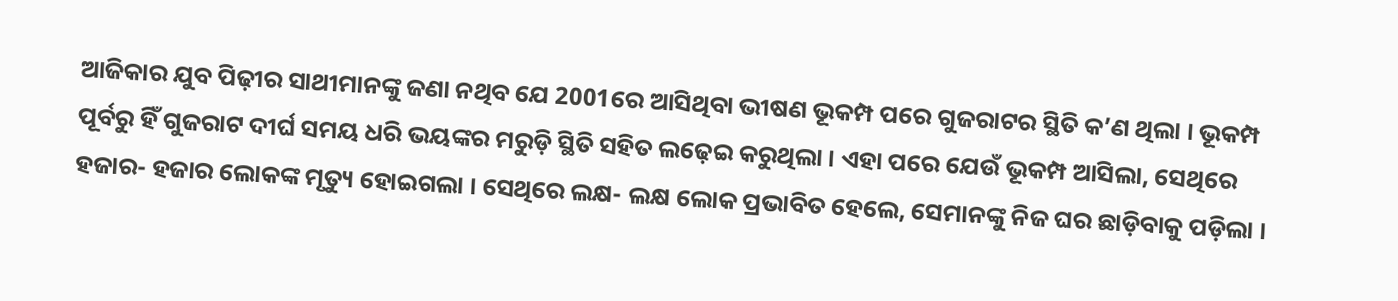ଆଜିକାର ଯୁବ ପିଢ଼ୀର ସାଥୀମାନଙ୍କୁ ଜଣା ନଥିବ ଯେ 2001ରେ ଆସିଥିବା ଭୀଷଣ ଭୂକମ୍ପ ପରେ ଗୁଜରାଟର ସ୍ଥିତି କ’ଣ ଥିଲା । ଭୂକମ୍ପ ପୂର୍ବରୁ ହିଁ ଗୁଜରାଟ ଦୀର୍ଘ ସମୟ ଧରି ଭୟଙ୍କର ମରୁଡ଼ି ସ୍ଥିତି ସହିତ ଲଢ଼େଇ କରୁଥିଲା । ଏହା ପରେ ଯେଉଁ ଭୂକମ୍ପ ଆସିଲା, ସେଥିରେ ହଜାର- ହଜାର ଲୋକଙ୍କ ମୃତ୍ୟୁ ହୋଇଗଲା । ସେଥିରେ ଲକ୍ଷ- ଲକ୍ଷ ଲୋକ ପ୍ରଭାବିତ ହେଲେ, ସେମାନଙ୍କୁ ନିଜ ଘର ଛାଡ଼ିବାକୁ ପଡ଼ିଲା ।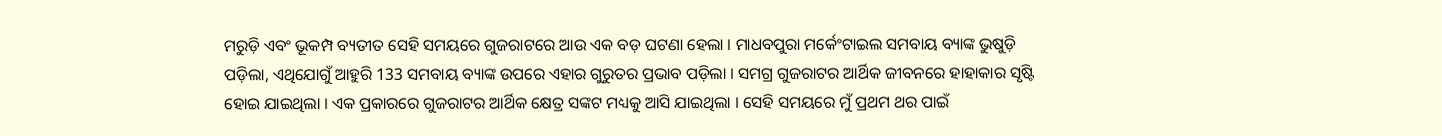ମରୁଡ଼ି ଏବଂ ଭୂକମ୍ପ ବ୍ୟତୀତ ସେହି ସମୟରେ ଗୁଜରାଟରେ ଆଉ ଏକ ବଡ଼ ଘଟଣା ହେଲା । ମାଧବପୁରା ମର୍କେଂଟାଇଲ ସମବାୟ ବ୍ୟାଙ୍କ ଭୁଷୁଡ଼ି ପଡ଼ିଲା, ଏଥିଯୋଗୁଁ ଆହୁରି 133 ସମବାୟ ବ୍ୟାଙ୍କ ଉପରେ ଏହାର ଗୁରୁତର ପ୍ରଭାବ ପଡ଼ିଲା । ସମଗ୍ର ଗୁଜରାଟର ଆର୍ଥିକ ଜୀବନରେ ହାହାକାର ସୃଷ୍ଟି ହୋଇ ଯାଇଥିଲା । ଏକ ପ୍ରକାରରେ ଗୁଜରାଟର ଆର୍ଥିକ କ୍ଷେତ୍ର ସଙ୍କଟ ମଧ୍ୟକୁ ଆସି ଯାଇଥିଲା । ସେହି ସମୟରେ ମୁଁ ପ୍ରଥମ ଥର ପାଇଁ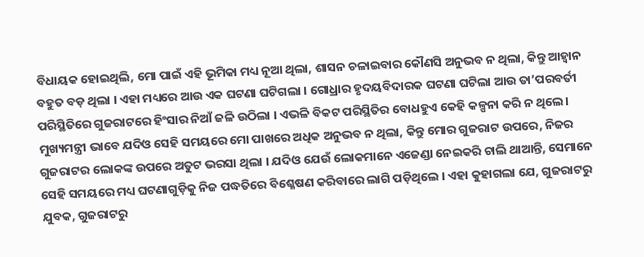ବିଧାୟକ ହୋଇଥିଲି, ମୋ ପାଇଁ ଏହି ଭୂମିକା ମଧ୍ୟ ନୂଆ ଥିଲା, ଶାସନ ଚଳାଇବାର କୌଣସି ଅନୁଭବ ନ ଥିଲା, କିନ୍ତୁ ଆହ୍ୱାନ ବହୁତ ବଡ଼ ଥିଲା । ଏହା ମଧ୍ୟରେ ଆଉ ଏକ ଘଟଣା ଘଟିଗଲା । ଗୋଧ୍ରାର ହୃଦୟବିଦାରକ ଘଟଣା ଘଟିଲା ଆଉ ତା’ପରବର୍ତୀ ପରିସ୍ଥିତିରେ ଗୁଜରାଟରେ ହିଂସାର ନିଆଁ ଜଳି ଉଠିଲା । ଏଭଳି ବିକଟ ପରିସ୍ଥିତିର ବୋଧହୁଏ କେହି କଳ୍ପନା କରି ନ ଥିଲେ । ମୁଖ୍ୟମନ୍ତ୍ରୀ ଭାବେ ଯଦିଓ ସେହି ସମୟରେ ମୋ ପାଖରେ ଅଧିକ ଅନୁଭବ ନ ଥିଲା, କିନ୍ତୁ ମୋର ଗୁଜରାଟ ଉପରେ, ନିଜର ଗୁଜରାଟର ଲୋକଙ୍କ ଉପରେ ଅତୁଟ ଭରସା ଥିଲା । ଯଦିଓ ଯେଉଁ ଲୋକମାନେ ଏଜେଣ୍ଡା ନେଇକରି ଚାଲି ଥାଆନ୍ତି, ସେମାନେ ସେହି ସମୟରେ ମଧ୍ୟ ଘଟଣାଗୁଡ଼ିକୁ ନିଜ ପଦ୍ଧତିରେ ବିଶ୍ଳେଷଣ କରିବାରେ ଲାଗି ପଡ଼ିଥିଲେ । ଏହା କୁହାଗଲା ଯେ, ଗୁଜରାଟରୁ ଯୁବକ, ଗୁଜରାଟରୁ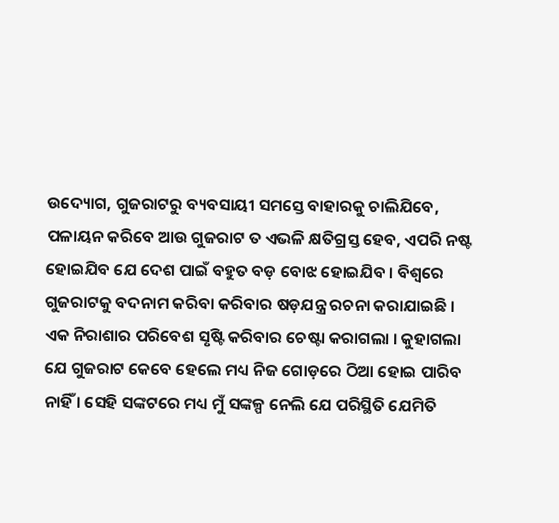ଉଦ୍ୟୋଗ, ଗୁଜରାଟରୁ ବ୍ୟବସାୟୀ ସମସ୍ତେ ବାହାରକୁ ଚାଲିଯିବେ, ପଳାୟନ କରିବେ ଆଉ ଗୁଜରାଟ ତ ଏଭଳି କ୍ଷତିଗ୍ରସ୍ତ ହେବ, ଏପରି ନଷ୍ଟ ହୋଇଯିବ ଯେ ଦେଶ ପାଇଁ ବହୁତ ବଡ଼ ବୋଝ ହୋଇଯିବ । ବିଶ୍ୱରେ ଗୁଜରାଟକୁ ବଦନାମ କରିବା କରିବାର ଷଡ଼ଯନ୍ତ୍ର ରଚନା କରାଯାଇଛି । ଏକ ନିରାଶାର ପରିବେଶ ସୃଷ୍ଟି କରିବାର ଚେଷ୍ଟା କରାଗଲା । କୁହାଗଲା ଯେ ଗୁଜରାଟ କେବେ ହେଲେ ମଧ୍ୟ ନିଜ ଗୋଡ଼ରେ ଠିଆ ହୋଇ ପାରିବ ନାହିଁ । ସେହି ସଙ୍କଟରେ ମଧ୍ୟ ମୁଁ ସଙ୍କଳ୍ପ ନେଲି ଯେ ପରିସ୍ଥିତି ଯେମିତି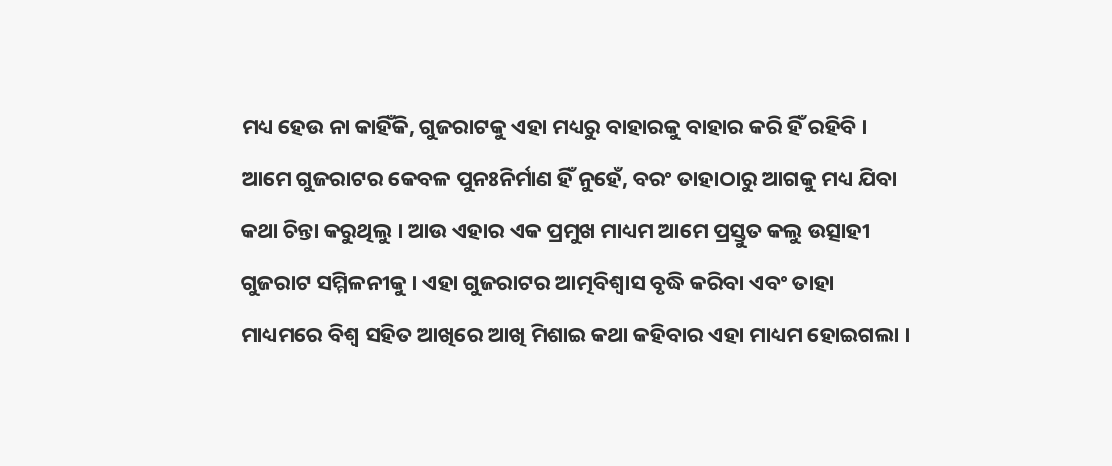ମଧ୍ୟ ହେଉ ନା କାହିଁକି, ଗୁଜରାଟକୁ ଏହା ମଧ୍ୟରୁ ବାହାରକୁ ବାହାର କରି ହିଁ ରହିବି । ଆମେ ଗୁଜରାଟର କେବଳ ପୁନଃନିର୍ମାଣ ହିଁ ନୁହେଁ, ବରଂ ତାହାଠାରୁ ଆଗକୁ ମଧ୍ୟ ଯିବା କଥା ଚିନ୍ତା କରୁଥିଲୁ । ଆଉ ଏହାର ଏକ ପ୍ରମୁଖ ମାଧ୍ୟମ ଆମେ ପ୍ରସ୍ତୁତ କଲୁ ଉତ୍ସାହୀ ଗୁଜରାଟ ସମ୍ମିଳନୀକୁ । ଏହା ଗୁଜରାଟର ଆତ୍ମବିଶ୍ୱାସ ବୃଦ୍ଧି କରିବା ଏବଂ ତାହା ମାଧ୍ୟମରେ ବିଶ୍ୱ ସହିତ ଆଖିରେ ଆଖି ମିଶାଇ କଥା କହିବାର ଏହା ମାଧ୍ୟମ ହୋଇଗଲା ।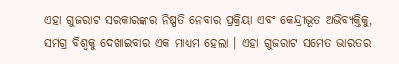ଏହା ଗୁଜରାଟ ସରକାରଙ୍କର ନିଷ୍ପତି ନେବାର ପ୍ରକ୍ରିୟା ଏବଂ କେନ୍ଦ୍ରୀଭୂତ ଅଭିବ୍ୟକ୍ତିକୁ, ସମଗ୍ର ବିଶ୍ୱକୁ ଦେଖାଇବାର ଏକ ମାଧ୍ୟମ ହେଲା । ଏହା ଗୁଜରାଟ ସମେତ ଭାରତର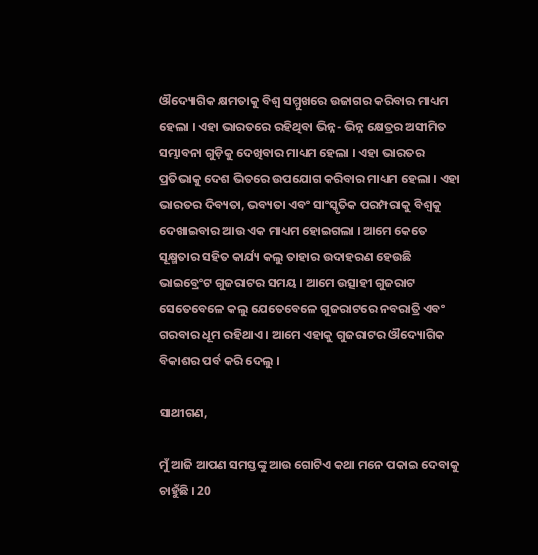ଔଦ୍ୟୋଗିକ କ୍ଷମତାକୁ ବିଶ୍ୱ ସମ୍ମୁଖରେ ଉଜାଗର କରିବାର ମାଧ୍ୟମ ହେଲା । ଏହା ଭାରତରେ ରହିଥିବା ଭିନ୍ନ- ଭିନ୍ନ କ୍ଷେତ୍ରର ଅସୀମିତ ସମ୍ଭାବନା ଗୁଡ଼ିକୁ ଦେଖିବାର ମାଧ୍ୟମ ହେଲା । ଏହା ଭାରତର ପ୍ରତିଭାକୁ ଦେଶ ଭିତରେ ଉପଯୋଗ କରିବାର ମାଧ୍ୟମ ହେଲା । ଏହା ଭାରତର ଦିବ୍ୟତା, ଭବ୍ୟତା ଏବଂ ସାଂସ୍କୃତିକ ପରମ୍ପରାକୁ ବିଶ୍ୱକୁ ଦେଖାଇବାର ଆଉ ଏକ ମାଧ୍ୟମ ହୋଇଗଲା । ଆମେ କେତେ ସୂକ୍ଷ୍ମତାର ସହିତ କାର୍ଯ୍ୟ କଲୁ ତାହାର ଉଦାହରଣ ହେଉଛି ଭାଇବ୍ରେଂଟ ଗୁଜରାଟର ସମୟ । ଆମେ ଉତ୍ସାହୀ ଗୁଜରାଟ ସେତେବେଳେ କଲୁ ଯେତେବେଳେ ଗୁଜରାଟରେ ନବରାତ୍ରି ଏବଂ ଗରବାର ଧୂମ ରହିଥାଏ । ଆମେ ଏହାକୁ ଗୁଜରାଟର ଔଦ୍ୟୋଗିକ ବିକାଶର ପର୍ବ କରି ଦେଲୁ ।

ସାଥୀଗଣ,

ମୁଁ ଆଜି ଆପଣ ସମସ୍ତଙ୍କୁ ଆଉ ଗୋଟିଏ କଥା ମନେ ପକାଇ ଦେବାକୁ ଚାହୁଁଛି । 20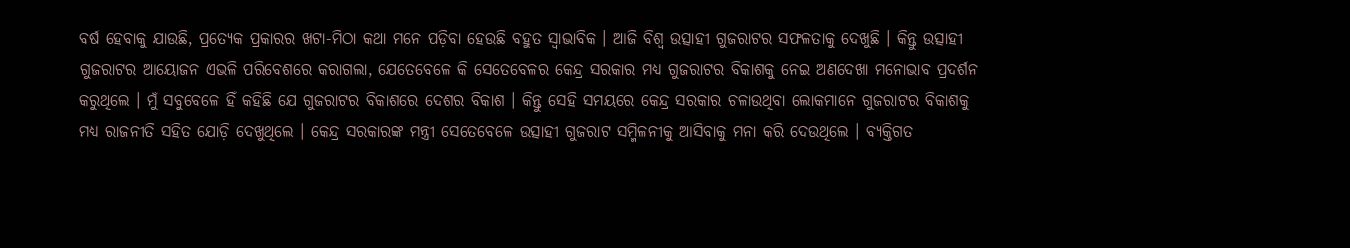ବର୍ଷ ହେବାକୁ ଯାଉଛି, ପ୍ରତ୍ୟେକ ପ୍ରକାରର ଖଟା-ମିଠା କଥା ମନେ ପଡ଼ିବା ହେଉଛି ବହୁତ ସ୍ୱାଭାବିକ । ଆଜି ବିଶ୍ୱ ଉତ୍ସାହୀ ଗୁଜରାଟର ସଫଳତାକୁ ଦେଖୁଛି । କିନ୍ତୁ ଉତ୍ସାହୀ ଗୁଜରାଟର ଆୟୋଜନ ଏଭଳି ପରିବେଶରେ କରାଗଲା, ଯେତେବେଳେ କି ସେତେବେଳର କେନ୍ଦ୍ର ସରକାର ମଧ୍ୟ ଗୁଜରାଟର ବିକାଶକୁ ନେଇ ଅଣଦେଖା ମନୋଭାବ ପ୍ରଦର୍ଶନ କରୁଥିଲେ । ମୁଁ ସବୁବେଳେ ହିଁ କହିଛି ଯେ ଗୁଜରାଟର ବିକାଶରେ ଦେଶର ବିକାଶ । କିନ୍ତୁ ସେହି ସମୟରେ କେନ୍ଦ୍ର ସରକାର ଚଳାଉଥିବା ଲୋକମାନେ ଗୁଜରାଟର ବିକାଶକୁ ମଧ୍ୟ ରାଜନୀତି ସହିତ ଯୋଡ଼ି ଦେଖୁଥିଲେ । କେନ୍ଦ୍ର ସରକାରଙ୍କ ମନ୍ତ୍ରୀ ସେତେବେଳେ ଉତ୍ସାହୀ ଗୁଜରାଟ ସମ୍ମିଳନୀକୁ ଆସିବାକୁ ମନା କରି ଦେଉଥିଲେ । ବ୍ୟକ୍ତିଗତ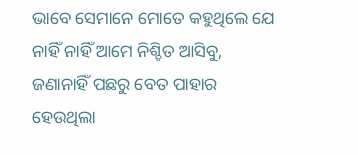ଭାବେ ସେମାନେ ମୋତେ କହୁଥିଲେ ଯେ ନାହିଁ ନାହିଁ ଆମେ ନିଶ୍ଚିତ ଆସିବୁ, ଜଣାନାହିଁ ପଛରୁ ବେତ ପାହାର ହେଉଥିଲା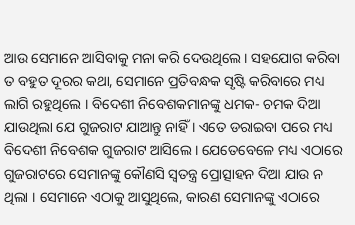ଆଉ ସେମାନେ ଆସିବାକୁ ମନା କରି ଦେଉଥିଲେ । ସହଯୋଗ କରିବା ତ ବହୁତ ଦୂରର କଥା, ସେମାନେ ପ୍ରତିବନ୍ଧକ ସୃଷ୍ଟି କରିବାରେ ମଧ୍ୟ ଲାଗି ରହୁଥିଲେ । ବିଦେଶୀ ନିବେଶକମାନଙ୍କୁ ଧମକ- ଚମକ ଦିଆ ଯାଉଥିଲା ଯେ ଗୁଜରାଟ ଯାଆନ୍ତୁ ନାହିଁ । ଏତେ ଡରାଇବା ପରେ ମଧ୍ୟ ବିଦେଶୀ ନିବେଶକ ଗୁଜରାଟ ଆସିଲେ । ଯେତେବେଳେ ମଧ୍ୟ ଏଠାରେ ଗୁଜରାଟରେ ସେମାନଙ୍କୁ କୌଣସି ସ୍ୱତନ୍ତ୍ର ପ୍ରୋତ୍ସାହନ ଦିଆ ଯାଉ ନ ଥିଲା । ସେମାନେ ଏଠାକୁ ଆସୁଥିଲେ, କାରଣ ସେମାନଙ୍କୁ ଏଠାରେ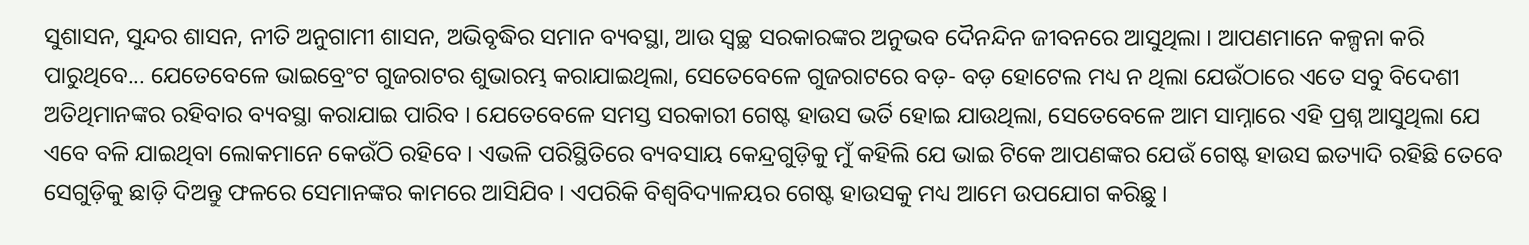ସୁଶାସନ, ସୁନ୍ଦର ଶାସନ, ନୀତି ଅନୁଗାମୀ ଶାସନ, ଅଭିବୃଦ୍ଧିର ସମାନ ବ୍ୟବସ୍ଥା, ଆଉ ସ୍ୱଚ୍ଛ ସରକାରଙ୍କର ଅନୁଭବ ଦୈନନ୍ଦିନ ଜୀବନରେ ଆସୁଥିଲା । ଆପଣମାନେ କଳ୍ପନା କରି ପାରୁଥିବେ... ଯେତେବେଳେ ଭାଇବ୍ରେଂଟ ଗୁଜରାଟର ଶୁଭାରମ୍ଭ କରାଯାଇଥିଲା, ସେତେବେଳେ ଗୁଜରାଟରେ ବଡ଼- ବଡ଼ ହୋଟେଲ ମଧ୍ୟ ନ ଥିଲା ଯେଉଁଠାରେ ଏତେ ସବୁ ବିଦେଶୀ ଅତିଥିମାନଙ୍କର ରହିବାର ବ୍ୟବସ୍ଥା କରାଯାଇ ପାରିବ । ଯେତେବେଳେ ସମସ୍ତ ସରକାରୀ ଗେଷ୍ଟ ହାଉସ ଭର୍ତି ହୋଇ ଯାଉଥିଲା, ସେତେବେଳେ ଆମ ସାମ୍ନାରେ ଏହି ପ୍ରଶ୍ନ ଆସୁଥିଲା ଯେ ଏବେ ବଳି ଯାଇଥିବା ଲୋକମାନେ କେଉଁଠି ରହିବେ । ଏଭଳି ପରିସ୍ଥିତିରେ ବ୍ୟବସାୟ କେନ୍ଦ୍ରଗୁଡ଼ିକୁ ମୁଁ କହିଲି ଯେ ଭାଇ ଟିକେ ଆପଣଙ୍କର ଯେଉଁ ଗେଷ୍ଟ ହାଉସ ଇତ୍ୟାଦି ରହିଛି ତେବେ ସେଗୁଡ଼ିକୁ ଛାଡ଼ି ଦିଅନ୍ତୁ ଫଳରେ ସେମାନଙ୍କର କାମରେ ଆସିଯିବ । ଏପରିକି ବିଶ୍ୱବିଦ୍ୟାଳୟର ଗେଷ୍ଟ ହାଉସକୁ ମଧ୍ୟ ଆମେ ଉପଯୋଗ କରିଛୁ ।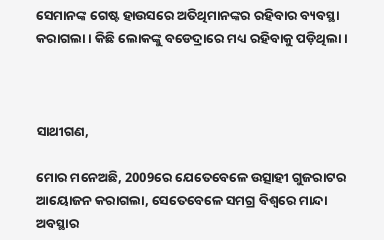ସେମାନଙ୍କ ଗେଷ୍ଟ ହାଉସରେ ଅତିଥିମାନଙ୍କର ରହିବାର ବ୍ୟବସ୍ଥା କରାଗଲା। କିଛି ଲୋକଙ୍କୁ ବଡେଦ୍ରାରେ ମଧ୍ୟ ରହିବାକୁ ପଡ଼ିଥିଲା ।



ସାଥୀଗଣ,

ମୋର ମନେଅଛି, 2009ରେ ଯେତେବେଳେ ଉତ୍ସାହୀ ଗୁଜରାଟର ଆୟୋଜନ କରାଗଲା, ସେତେବେଳେ ସମଗ୍ର ବିଶ୍ୱରେ ମାନ୍ଦା ଅବସ୍ଥାର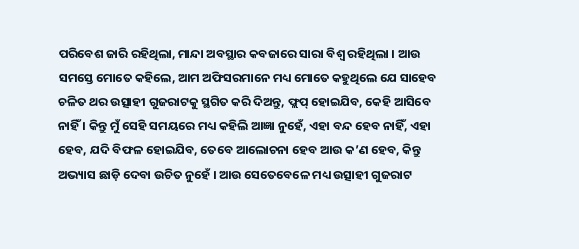ପରିବେଶ ଜାରି ରହିଥିଲା, ମାନ୍ଦା ଅବସ୍ଥାର କବଜାରେ ସାରା ବିଶ୍ୱ ରହିଥିଲା । ଆଉ ସମସ୍ତେ ମୋତେ କହିଲେ, ଆମ ଅଫିସରମାନେ ମଧ୍ୟ ମୋତେ କହୁଥିଲେ ଯେ ସାହେବ ଚଳିତ ଥର ଉତ୍ସାହୀ ଗୁଜରାଟକୁ ସ୍ଥଗିତ କରି ଦିଅନ୍ତୁ, ଫ୍ଲପ୍ ହୋଇଯିବ, କେହି ଆସିବେ ନାହିଁ । କିନ୍ତୁ ମୁଁ ସେହି ସମୟରେ ମଧ୍ୟ କହିଲି ଆଜ୍ଞା ନୁହେଁ, ଏହା ବନ୍ଦ ହେବ ନାହିଁ, ଏହା ହେବ, ଯଦି ବିଫଳ ହୋଇଯିବ, ତେବେ ଆଲୋଚନା ହେବ ଆଉ କ’ଣ ହେବ, କିନ୍ତୁ ଅଭ୍ୟାସ ଛାଡ଼ି ଦେବା ଉଚିତ ନୁହେଁ । ଆଉ ସେତେବେଳେ ମଧ୍ୟ ଉତ୍ସାହୀ ଗୁଜରାଟ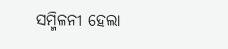ସମ୍ମିଳନୀ ହେଲା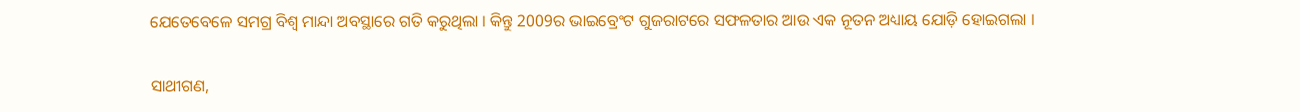ଯେତେବେଳେ ସମଗ୍ର ବିଶ୍ୱ ମାନ୍ଦା ଅବସ୍ଥାରେ ଗତି କରୁଥିଲା । କିନ୍ତୁ 2009ର ଭାଇବ୍ରେଂଟ ଗୁଜରାଟରେ ସଫଳତାର ଆଉ ଏକ ନୂତନ ଅଧ୍ୟାୟ ଯୋଡ଼ି ହୋଇଗଲା ।

ସାଥୀଗଣ,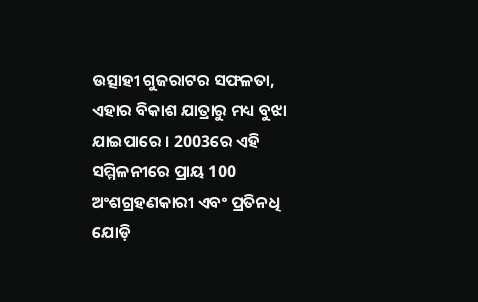ଉତ୍ସାହୀ ଗୁଜରାଟର ସଫଳତା, ଏହାର ବିକାଶ ଯାତ୍ରାରୁ ମଧ୍ୟ ବୁଝା ଯାଇପାରେ । 2003ରେ ଏହି ସମ୍ମିଳନୀରେ ପ୍ରାୟ 100 ଅଂଶଗ୍ରହଣକାରୀ ଏବଂ ପ୍ରତିନଧି ଯୋଡ଼ି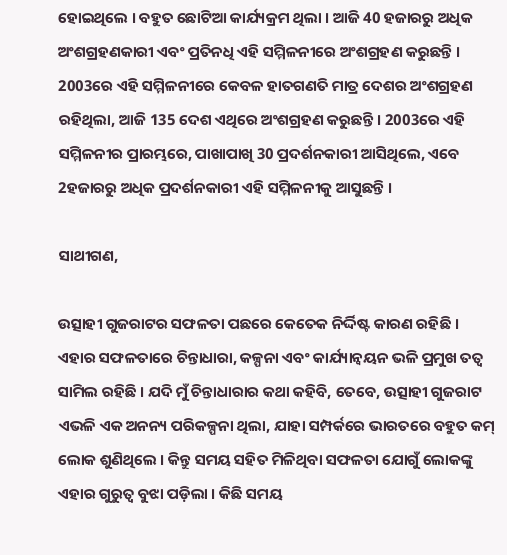ହୋଇଥିଲେ । ବହୁତ ଛୋଟିଆ କାର୍ଯ୍ୟକ୍ରମ ଥିଲା । ଆଜି 40 ହଜାରରୁ ଅଧିକ ଅଂଶଗ୍ରହଣକାରୀ ଏବଂ ପ୍ରତିନଧି ଏହି ସମ୍ମିଳନୀରେ ଅଂଶଗ୍ରହଣ କରୁଛନ୍ତି । 2003ରେ ଏହି ସମ୍ମିଳନୀରେ କେବଳ ହାତଗଣତି ମାତ୍ର ଦେଶର ଅଂଶଗ୍ରହଣ ରହିଥିଲା, ଆଜି 135 ଦେଶ ଏଥିରେ ଅଂଶଗ୍ରହଣ କରୁଛନ୍ତି । 2003ରେ ଏହି ସମ୍ମିଳନୀର ପ୍ରାରମ୍ଭରେ, ପାଖାପାଖି 30 ପ୍ରଦର୍ଶନକାରୀ ଆସିଥିଲେ, ଏବେ 2ହଜାରରୁ ଅଧିକ ପ୍ରଦର୍ଶନକାରୀ ଏହି ସମ୍ମିଳନୀକୁ ଆସୁଛନ୍ତି ।

ସାଥୀଗଣ,

ଉତ୍ସାହୀ ଗୁଜରାଟର ସଫଳତା ପଛରେ କେତେକ ନିର୍ଦ୍ଦିଷ୍ଟ କାରଣ ରହିଛି । ଏହାର ସଫଳତାରେ ଚିନ୍ତାଧାରା, କଳ୍ପନା ଏବଂ କାର୍ଯ୍ୟାନ୍ୱୟନ ଭଳି ପ୍ରମୁଖ ତତ୍ୱ ସାମିଲ ରହିଛି । ଯଦି ମୁଁ ଚିନ୍ତାଧାରାର କଥା କହିବି, ତେବେ, ଉତ୍ସାହୀ ଗୁଜରାଟ ଏଭଳି ଏକ ଅନନ୍ୟ ପରିକଳ୍ପନା ଥିଲା, ଯାହା ସମ୍ପର୍କରେ ଭାରତରେ ବହୁତ କମ୍ ଲୋକ ଶୁଣିଥିଲେ । କିନ୍ତୁ ସମୟ ସହିତ ମିଳିଥିବା ସଫଳତା ଯୋଗୁଁ ଲୋକଙ୍କୁ ଏହାର ଗୁରୁତ୍ୱ ବୁଝା ପଡ଼ିଲା । କିଛି ସମୟ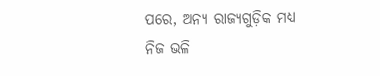ପରେ, ଅନ୍ୟ ରାଜ୍ୟଗୁଡ଼ିକ ମଧ୍ୟ ନିଜ ଭଳି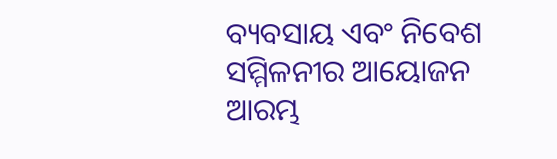ବ୍ୟବସାୟ ଏବଂ ନିବେଶ ସମ୍ମିଳନୀର ଆୟୋଜନ ଆରମ୍ଭ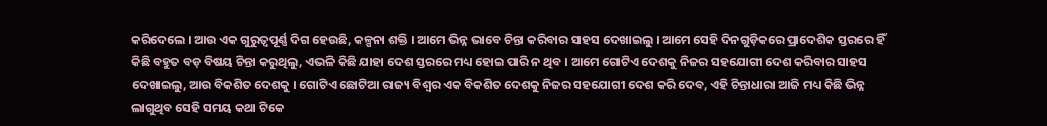କରିଦେଲେ । ଆଉ ଏକ ଗୁରୁତ୍ୱପୂର୍ଣ୍ଣ ଦିଗ ହେଉଛି, କଳ୍ପନା ଶକ୍ତି । ଆମେ ଭିନ୍ନ ଭାବେ ଚିନ୍ତା କରିବାର ସାହସ ଦେଖାଇଲୁ । ଆମେ ସେହି ଦିନଗୁଡ଼ିକରେ ପ୍ରାଦେଶିକ ସ୍ତରରେ ହିଁ କିଛି ବହୁତ ବଡ଼ ବିଷୟ ଚିନ୍ତା କରୁଥିଲୁ, ଏଭଳି କିଛି ଯାହା ଦେଶ ସ୍ତରରେ ମଧ୍ୟ ହୋଇ ପାରି ନ ଥିବ । ଆମେ ଗୋଟିଏ ଦେଶକୁ ନିଜର ସହଯୋଗୀ ଦେଶ କରିବାର ସାହସ ଦେଖାଇଲୁ, ଆଉ ବିକଶିତ ଦେଶକୁ । ଗୋଟିଏ ଛୋଟିଆ ରାଜ୍ୟ ବିଶ୍ୱର ଏକ ବିକଶିତ ଦେଶକୁ ନିଜର ସହଯୋଗୀ ଦେଶ କରି ଦେବ, ଏହି ଚିନ୍ତାଧାରା ଆଜି ମଧ୍ୟ କିଛି ଭିନ୍ନ ଲାଗୁଥିବ ସେହି ସମୟ କଥା ଟିକେ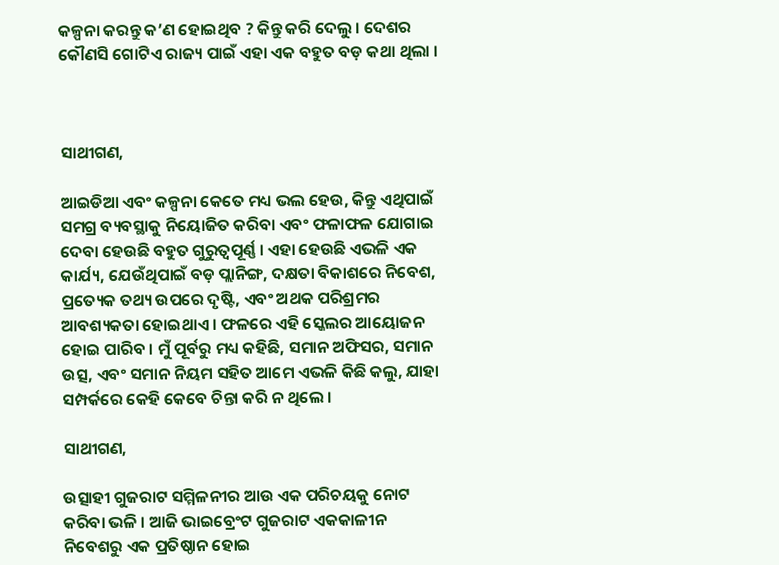କଳ୍ପନା କରନ୍ତୁ କ’ଣ ହୋଇଥିବ ? କିନ୍ତୁ କରି ଦେଲୁ । ଦେଶର କୌଣସି ଗୋଟିଏ ରାଜ୍ୟ ପାଇଁ ଏହା ଏକ ବହୁତ ବଡ଼ କଥା ଥିଲା ।



ସାଥୀଗଣ,

ଆଇଡିଆ ଏବଂ କଳ୍ପନା କେତେ ମଧ୍ୟ ଭଲ ହେଉ, କିନ୍ତୁ ଏଥିପାଇଁ ସମଗ୍ର ବ୍ୟବସ୍ଥାକୁ ନିୟୋଜିତ କରିବା ଏବଂ ଫଳାଫଳ ଯୋଗାଇ ଦେବା ହେଉଛି ବହୁତ ଗୁରୁତ୍ୱପୂର୍ଣ୍ଣ । ଏହା ହେଉଛି ଏଭଳି ଏକ କାର୍ଯ୍ୟ, ଯେଉଁଥିପାଇଁ ବଡ଼ ପ୍ଲାନିଙ୍ଗ, ଦକ୍ଷତା ବିକାଶରେ ନିବେଶ, ପ୍ରତ୍ୟେକ ତଥ୍ୟ ଉପରେ ଦୃଷ୍ଟି, ଏବଂ ଅଥକ ପରିଶ୍ରମର ଆବଶ୍ୟକତା ହୋଇଥାଏ । ଫଳରେ ଏହି ସ୍କେଲର ଆୟୋଜନ ହୋଇ ପାରିବ । ମୁଁ ପୂର୍ବରୁ ମଧ୍ୟ କହିଛି, ସମାନ ଅଫିସର, ସମାନ ଉତ୍ସ, ଏବଂ ସମାନ ନିୟମ ସହିତ ଆମେ ଏଭଳି କିଛି କଲୁ, ଯାହା ସମ୍ପର୍କରେ କେହି କେବେ ଚିନ୍ତା କରି ନ ଥିଲେ ।

ସାଥୀଗଣ,

ଉତ୍ସାହୀ ଗୁଜରାଟ ସମ୍ମିଳନୀର ଆଉ ଏକ ପରିଚୟକୁ ନୋଟ କରିବା ଭଳି । ଆଜି ଭାଇବ୍ରେଂଟ ଗୁଜରାଟ ଏକକାଳୀନ ନିବେଶରୁ ଏକ ପ୍ରତିଷ୍ଠାନ ହୋଇ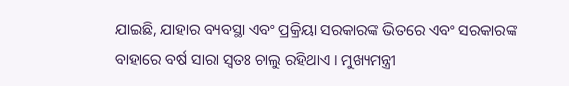ଯାଇଛି, ଯାହାର ବ୍ୟବସ୍ଥା ଏବଂ ପ୍ରକ୍ରିୟା ସରକାରଙ୍କ ଭିତରେ ଏବଂ ସରକାରଙ୍କ ବାହାରେ ବର୍ଷ ସାରା ସ୍ୱତଃ ଚାଲୁ ରହିଥାଏ । ମୁଖ୍ୟମନ୍ତ୍ରୀ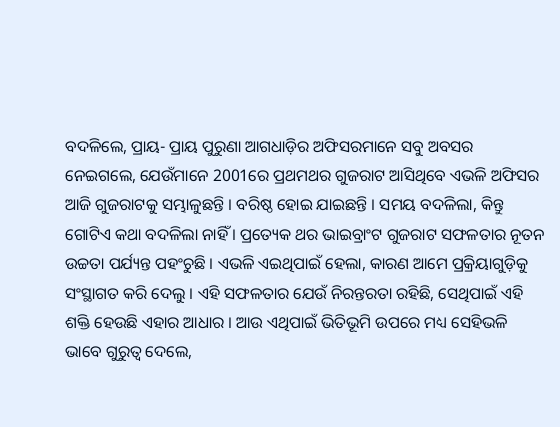ବଦଳିଲେ, ପ୍ରାୟ- ପ୍ରାୟ ପୁରୁଣା ଆଗଧାଡ଼ିର ଅଫିସରମାନେ ସବୁ ଅବସର ନେଇଗଲେ, ଯେଉଁମାନେ 2001ରେ ପ୍ରଥମଥର ଗୁଜରାଟ ଆସିଥିବେ ଏଭଳି ଅଫିସର ଆଜି ଗୁଜରାଟକୁ ସମ୍ଭାଳୁଛନ୍ତି । ବରିଷ୍ଠ ହୋଇ ଯାଇଛନ୍ତି । ସମୟ ବଦଳିଲା, କିନ୍ତୁ ଗୋଟିଏ କଥା ବଦଳିଲା ନାହିଁ । ପ୍ରତ୍ୟେକ ଥର ଭାଇବ୍ରାଂଟ ଗୁଜରାଟ ସଫଳତାର ନୂତନ ଉଚ୍ଚତା ପର୍ଯ୍ୟନ୍ତ ପହଂଚୁଛି । ଏଭଳି ଏଇଥିପାଇଁ ହେଲା, କାରଣ ଆମେ ପ୍ରକ୍ରିୟାଗୁଡ଼ିକୁ ସଂସ୍ଥାଗତ କରି ଦେଲୁ । ଏହି ସଫଳତାର ଯେଉଁ ନିରନ୍ତରତା ରହିଛି, ସେଥିପାଇଁ ଏହି ଶକ୍ତି ହେଉଛି ଏହାର ଆଧାର । ଆଉ ଏଥିପାଇଁ ଭିତିଭୂମି ଉପରେ ମଧ୍ୟ ସେହିଭଳି ଭାବେ ଗୁରୁତ୍ୱ ଦେଲେ,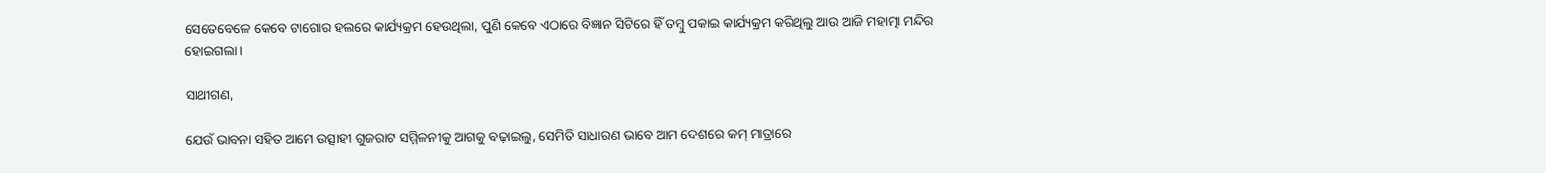ସେତେବେଳେ କେବେ ଟାଗୋର ହଲରେ କାର୍ଯ୍ୟକ୍ରମ ହେଉଥିଲା, ପୁଣି କେବେ ଏଠାରେ ବିଜ୍ଞାନ ସିଟିରେ ହିଁ ତମ୍ବୁ ପକାଇ କାର୍ଯ୍ୟକ୍ରମ କରିଥିଲୁ ଆଉ ଆଜି ମହାତ୍ମା ମନ୍ଦିର ହୋଇଗଲା ।

ସାଥୀଗଣ,

ଯେଉଁ ଭାବନା ସହିତ ଆମେ ଉତ୍ସାହୀ ଗୁଜରାଟ ସମ୍ମିଳନୀକୁ ଆଗକୁ ବଢ଼ାଇଲୁ, ସେମିତି ସାଧାରଣ ଭାବେ ଆମ ଦେଶରେ କମ୍ ମାତ୍ରାରେ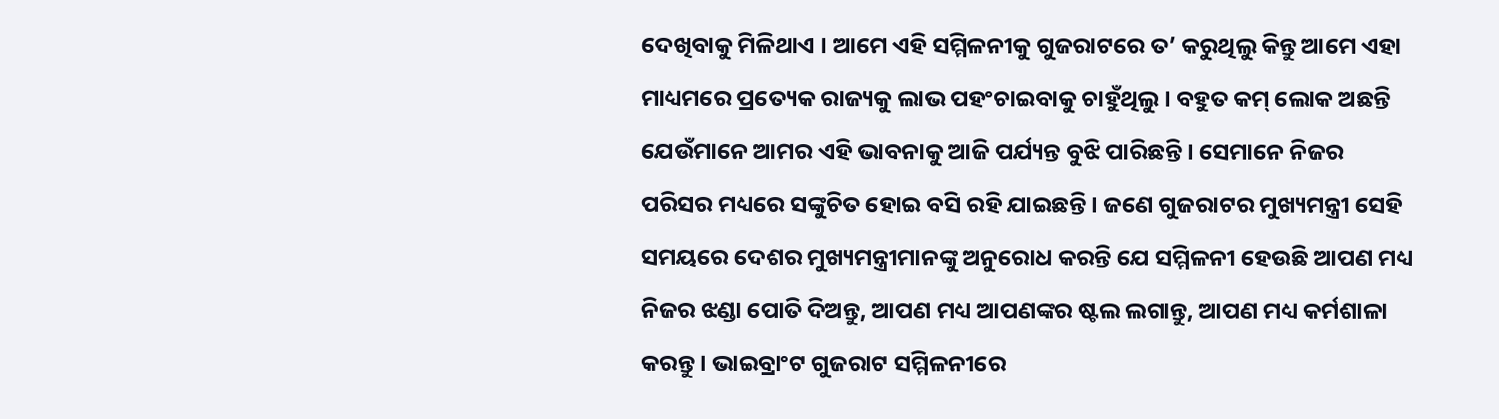ଦେଖିବାକୁ ମିଳିଥାଏ । ଆମେ ଏହି ସମ୍ମିଳନୀକୁ ଗୁଜରାଟରେ ତ’ କରୁଥିଲୁ କିନ୍ତୁ ଆମେ ଏହା ମାଧ୍ୟମରେ ପ୍ରତ୍ୟେକ ରାଜ୍ୟକୁ ଲାଭ ପହଂଚାଇବାକୁ ଚାହୁଁଥିଲୁ । ବହୁତ କମ୍ ଲୋକ ଅଛନ୍ତି ଯେଉଁମାନେ ଆମର ଏହି ଭାବନାକୁ ଆଜି ପର୍ଯ୍ୟନ୍ତ ବୁଝି ପାରିଛନ୍ତି । ସେମାନେ ନିଜର ପରିସର ମଧ୍ୟରେ ସଙ୍କୁଚିତ ହୋଇ ବସି ରହି ଯାଇଛନ୍ତି । ଜଣେ ଗୁଜରାଟର ମୁଖ୍ୟମନ୍ତ୍ରୀ ସେହି ସମୟରେ ଦେଶର ମୁଖ୍ୟମନ୍ତ୍ରୀମାନଙ୍କୁ ଅନୁରୋଧ କରନ୍ତି ଯେ ସମ୍ମିଳନୀ ହେଉଛି ଆପଣ ମଧ୍ୟ ନିଜର ଝଣ୍ଡା ପୋତି ଦିଅନ୍ତୁ, ଆପଣ ମଧ୍ୟ ଆପଣଙ୍କର ଷ୍ଟଲ ଲଗାନ୍ତୁ, ଆପଣ ମଧ୍ୟ କର୍ମଶାଳା କରନ୍ତୁ । ଭାଇବ୍ରାଂଟ ଗୁଜରାଟ ସମ୍ମିଳନୀରେ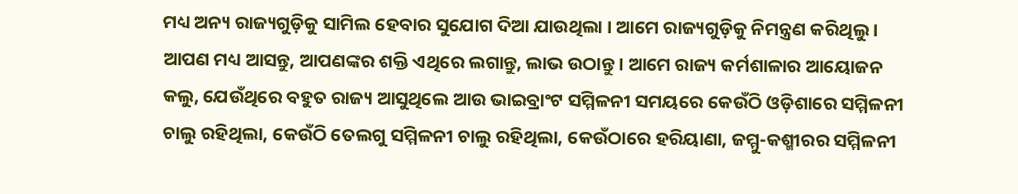ମଧ୍ୟ ଅନ୍ୟ ରାଜ୍ୟଗୁଡ଼ିକୁ ସାମିଲ ହେବାର ସୁଯୋଗ ଦିଆ ଯାଉଥିଲା । ଆମେ ରାଜ୍ୟଗୁଡ଼ିକୁ ନିମନ୍ତ୍ରଣ କରିଥିଲୁ । ଆପଣ ମଧ୍ୟ ଆସନ୍ତୁ, ଆପଣଙ୍କର ଶକ୍ତି ଏଥିରେ ଲଗାନ୍ତୁ, ଲାଭ ଉଠାନ୍ତୁ । ଆମେ ରାଜ୍ୟ କର୍ମଶାଳାର ଆୟୋଜନ କଲୁ, ଯେଉଁଥିରେ ବହୁତ ରାଜ୍ୟ ଆସୁଥିଲେ ଆଉ ଭାଇବ୍ରାଂଟ ସମ୍ମିଳନୀ ସମୟରେ କେଉଁଠି ଓଡ଼ିଶାରେ ସମ୍ମିଳନୀ ଚାଲୁ ରହିଥିଲା, କେଉଁଠି ତେଲଗୁ ସମ୍ମିଳନୀ ଚାଲୁ ରହିଥିଲା, କେଉଁଠାରେ ହରିୟାଣା, ଜମ୍ମୁ-କଶ୍ମୀରର ସମ୍ମିଳନୀ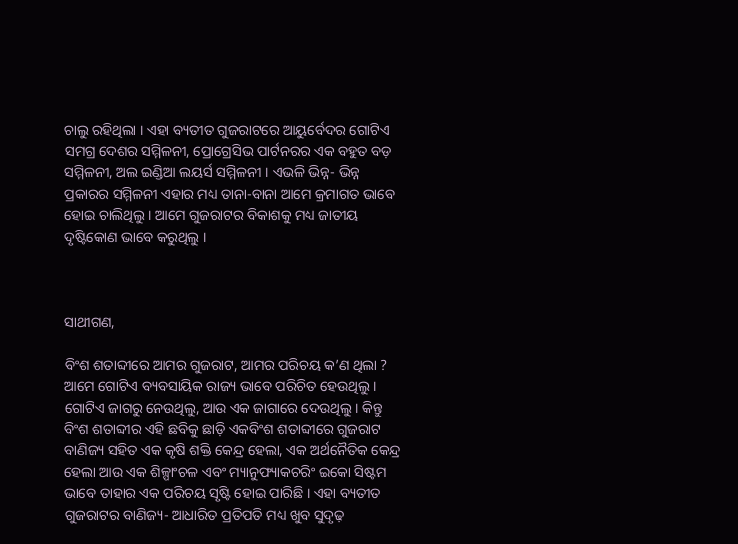ଚାଲୁ ରହିଥିଲା । ଏହା ବ୍ୟତୀତ ଗୁଜରାଟରେ ଆୟୁର୍ବେଦର ଗୋଟିଏ ସମଗ୍ର ଦେଶର ସମ୍ମିଳନୀ, ପ୍ରୋଗ୍ରେସିଭ ପାର୍ଟନରର ଏକ ବହୁତ ବଡ଼ ସମ୍ମିଳନୀ, ଅଲ ଇଣ୍ଡିଆ ଲୟର୍ସ ସମ୍ମିଳନୀ । ଏଭଳି ଭିନ୍ନ- ଭିନ୍ନ ପ୍ରକାରର ସମ୍ମିଳନୀ ଏହାର ମଧ୍ୟ ତାନା-ବାନା ଆମେ କ୍ରମାଗତ ଭାବେ ହୋଇ ଚାଲିଥିଲୁ । ଆମେ ଗୁଜରାଟର ବିକାଶକୁ ମଧ୍ୟ ଜାତୀୟ ଦୃଷ୍ଟିକୋଣ ଭାବେ କରୁଥିଲୁ ।



ସାଥୀଗଣ,

ବିଂଶ ଶତାବ୍ଦୀରେ ଆମର ଗୁଜରାଟ, ଆମର ପରିଚୟ କ’ଣ ଥିଲା ? ଆମେ ଗୋଟିଏ ବ୍ୟବସାୟିକ ରାଜ୍ୟ ଭାବେ ପରିଚିତ ହେଉଥିଲୁ । ଗୋଟିଏ ଜାଗରୁ ନେଉଥିଲୁ, ଆଉ ଏକ ଜାଗାରେ ଦେଉଥିଲୁ । କିନ୍ତୁ ବିଂଶ ଶତାବ୍ଦୀର ଏହି ଛବିକୁ ଛାଡ଼ି ଏକବିଂଶ ଶତାବ୍ଦୀରେ ଗୁଜରାଟ ବାଣିଜ୍ୟ ସହିତ ଏକ କୃଷି ଶକ୍ତି କେନ୍ଦ୍ର ହେଲା, ଏକ ଅର୍ଥନୈତିକ କେନ୍ଦ୍ର ହେଲା ଆଉ ଏକ ଶିଳ୍ପାଂଚଳ ଏବଂ ମ୍ୟାନୁଫ୍ୟାକଚରିଂ ଇକୋ ସିଷ୍ଟମ ଭାବେ ତାହାର ଏକ ପରିଚୟ ସୃଷ୍ଟି ହୋଇ ପାରିଛି । ଏହା ବ୍ୟତୀତ ଗୁଜରାଟର ବାଣିଜ୍ୟ- ଆଧାରିତ ପ୍ରତିପତି ମଧ୍ୟ ଖୁବ ସୁଦୃଢ଼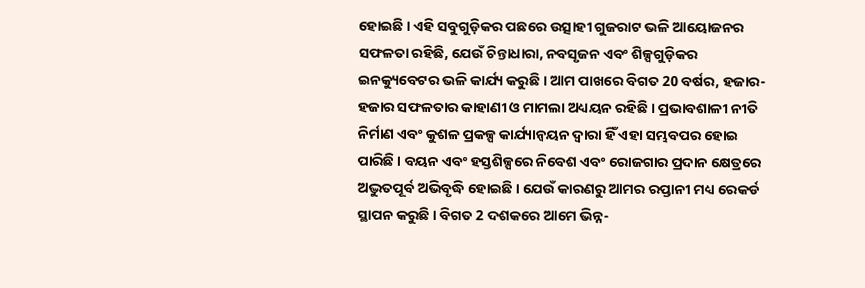ହୋଇଛି । ଏହି ସବୁଗୁଡ଼ିକର ପଛରେ ଉତ୍ସାହୀ ଗୁଜରାଟ ଭଳି ଆୟୋଜନର ସଫଳତା ରହିଛି, ଯେଉଁ ଚିନ୍ତାଧାରା, ନବସୃଜନ ଏବଂ ଶିଳ୍ପଗୁଡ଼ିକର ଇନକ୍ୟୁବେଟର ଭଳି କାର୍ଯ୍ୟ କରୁଛି । ଆମ ପାଖରେ ବିଗତ 20 ବର୍ଷର, ହଜାର- ହଜାର ସଫଳତାର କାହାଣୀ ଓ ମାମଲା ଅଧ୍ୟୟନ ରହିଛି । ପ୍ରଭାବଶାଳୀ ନୀତି ନିର୍ମାଣ ଏବଂ କୁଶଳ ପ୍ରକଳ୍ପ କାର୍ଯ୍ୟାନ୍ୱୟନ ଦ୍ୱାରା ହିଁ ଏହା ସମ୍ଭବପର ହୋଇ ପାରିଛି । ବୟନ ଏବଂ ହସ୍ତଶିଳ୍ପରେ ନିବେଶ ଏବଂ ରୋଜଗାର ପ୍ରଦାନ କ୍ଷେତ୍ରରେ ଅଦ୍ଭୁତପୂର୍ବ ଅଭିବୃଦ୍ଧି ହୋଇଛି । ଯେଉଁ କାରଣରୁ ଆମର ରପ୍ତାନୀ ମଧ୍ୟ ରେକର୍ଡ ସ୍ଥାପନ କରୁଛି । ବିଗତ 2 ଦଶକରେ ଆମେ ଭିନ୍ନ-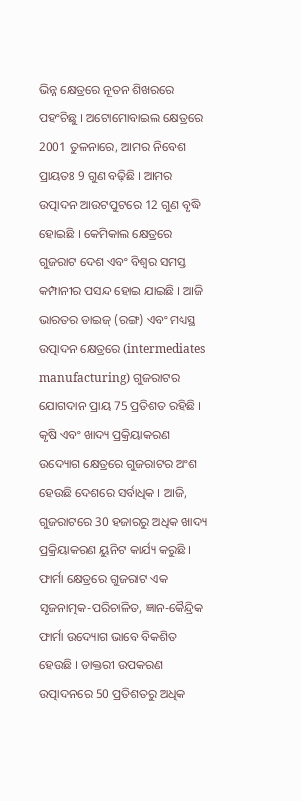ଭିନ୍ନ କ୍ଷେତ୍ରରେ ନୂତନ ଶିଖରରେ ପହଂଚିଛୁ । ଅଟୋମୋବାଇଲ କ୍ଷେତ୍ରରେ 2001 ତୁଳନାରେ, ଆମର ନିବେଶ ପ୍ରାୟତଃ 9 ଗୁଣ ବଢ଼ିଛି । ଆମର ଉତ୍ପାଦନ ଆଉଟପୁଟରେ 12 ଗୁଣ ବୃଦ୍ଧି ହୋଇଛି । କେମିକାଲ କ୍ଷେତ୍ରରେ ଗୁଜରାଟ ଦେଶ ଏବଂ ବିଶ୍ୱର ସମସ୍ତ କମ୍ପାନୀର ପସନ୍ଦ ହୋଇ ଯାଇଛି । ଆଜି ଭାରତର ଡାଇଜ୍ (ରଙ୍ଗ) ଏବଂ ମଧ୍ୟସ୍ଥ ଉତ୍ପାଦନ କ୍ଷେତ୍ରରେ (intermediates manufacturing) ଗୁଜରାଟର ଯୋଗଦାନ ପ୍ରାୟ 75 ପ୍ରତିଶତ ରହିଛି । କୃଷି ଏବଂ ଖାଦ୍ୟ ପ୍ରକ୍ରିୟାକରଣ ଉଦ୍ୟୋଗ କ୍ଷେତ୍ରରେ ଗୁଜରାଟର ଅଂଶ ହେଉଛି ଦେଶରେ ସର୍ବାଧିକ । ଆଜି, ଗୁଜରାଟରେ 30 ହଜାରରୁ ଅଧିକ ଖାଦ୍ୟ ପ୍ରକ୍ରିୟାକରଣ ୟୁନିଟ କାର୍ଯ୍ୟ କରୁଛି । ଫାର୍ମା କ୍ଷେତ୍ରରେ ଗୁଜରାଟ ଏକ ସୃଜନାତ୍ମକ-ପରିଚାଳିତ, ଜ୍ଞାନ-କୈନ୍ଦ୍ରିକ ଫାର୍ମା ଉଦ୍ୟୋଗ ଭାବେ ବିକଶିତ ହେଉଛି । ଡାକ୍ତରୀ ଉପକରଣ ଉତ୍ପାଦନରେ 50 ପ୍ରତିଶତରୁ ଅଧିକ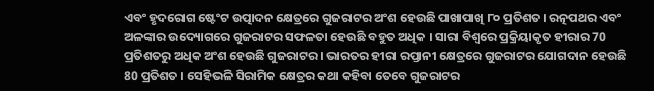ଏବଂ ହୃଦରୋଗ ଷ୍ଟେଂଟ ଉତ୍ପାଦନ କ୍ଷେତ୍ରରେ ଗୁଜରାଟର ଅଂଶ ହେଉଛି ପାଖାପାଖି ୮୦ ପ୍ରତିଶତ । ରତ୍ନପଥର ଏବଂ ଅଳଙ୍କାର ଉଦ୍ୟୋଗରେ ଗୁଜରାଟର ସଫଳତା ହେଉଛି ବହୁତ ଅଧିକ । ସାରା ବିଶ୍ୱରେ ପ୍ରକ୍ରିୟାକୃତ ହୀରାର 70 ପ୍ରତିଶତରୁ ଅଧିକ ଅଂଶ ହେଉଛି ଗୁଜରାଟର । ଭାରତର ହୀରା ରପ୍ତାନୀ କ୍ଷେତ୍ରରେ ଗୁଜରାଟର ଯୋଗଦାନ ହେଉଛି 80 ପ୍ରତିଶତ । ସେହିଭଳି ସିରାମିକ କ୍ଷେତ୍ରର କଥା କହିବା ତେବେ ଗୁଜରାଟର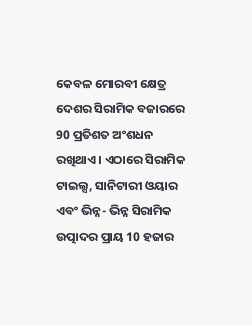କେବଳ ମୋରବୀ କ୍ଷେତ୍ର ଦେଶର ସିରାମିକ ବଜାରରେ 90 ପ୍ରତିଶତ ଅଂଶଧନ ରଖିଥାଏ । ଏଠାରେ ସିରାମିକ ଟାଇଲ୍ସ, ସାନିଟାରୀ ଓୟାର ଏବଂ ଭିନ୍ନ- ଭିନ୍ନ ସିରାମିକ ଉତ୍ପାଦର ପ୍ରାୟ 10 ହଜାର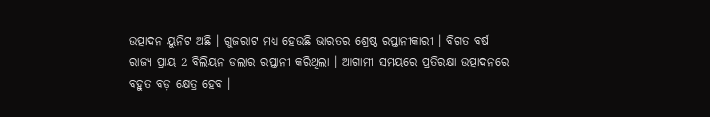ଉତ୍ପାଦନ ୟୁନିଟ ଅଛି । ଗୁଜରାଟ ମଧ୍ୟ ହେଉଛି ଭାରତର ଶ୍ରେଷ୍ଠ ରପ୍ତାନୀକାରୀ । ବିଗତ ବର୍ଷ ରାଜ୍ୟ ପ୍ରାୟ 2 ବିଲିୟନ ଡଲାର ରପ୍ତାନୀ କରିଥିଲା । ଆଗାମୀ ସମୟରେ ପ୍ରତିରକ୍ଷା ଉତ୍ପାଦନରେ ବହୁତ ବଡ଼ କ୍ଷେତ୍ର ହେବ ।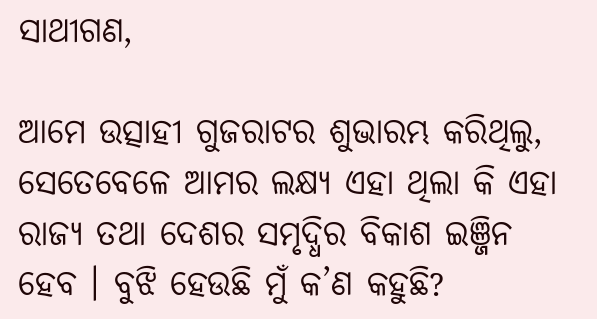ସାଥୀଗଣ,

ଆମେ ଉତ୍ସାହୀ ଗୁଜରାଟର ଶୁଭାରମ୍ଭ କରିଥିଲୁ, ସେତେବେଳେ ଆମର ଲକ୍ଷ୍ୟ ଏହା ଥିଲା କି ଏହା ରାଜ୍ୟ ତଥା ଦେଶର ସମୃଦ୍ଧିର ବିକାଶ ଇଞ୍ଜିନ ହେବ । ବୁଝି ହେଉଛି ମୁଁ କ’ଣ କହୁଛି?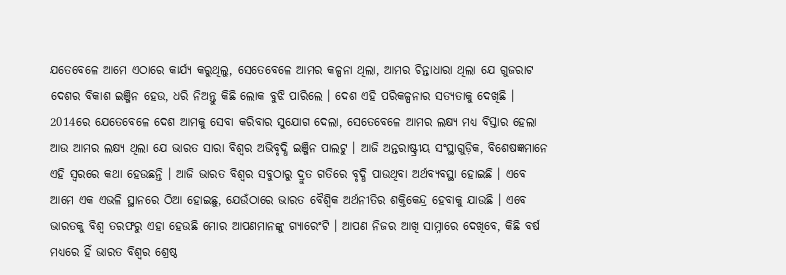ଯତେବେଳେ ଆମେ ଏଠାରେ କାର୍ଯ୍ୟ କରୁଥିଲୁ, ସେତେବେଳେ ଆମର କଳ୍ପନା ଥିଲା, ଆମର ଚିନ୍ତାଧାରା ଥିଲା ଯେ ଗୁଜରାଟ ଦେଶର ବିକାଶ ଇଞ୍ଜିନ ହେଉ, ଧରି ନିଅନ୍ତୁ କିଛି ଲୋକ ବୁଝି ପାରିଲେ । ଦେଶ ଏହି ପରିକଳ୍ପନାର ସତ୍ୟତାକୁ ଦେଖିଛି । 2014ରେ ଯେତେବେଳେ ଦେଶ ଆମକୁ ସେବା କରିବାର ସୁଯୋଗ ଦେଲା, ସେତେବେଳେ ଆମର ଲକ୍ଷ୍ୟ ମଧ୍ୟ ବିସ୍ତାର ହେଲା ଆଉ ଆମର ଲକ୍ଷ୍ୟ ଥିଲା ଯେ ଭାରତ ସାରା ବିଶ୍ୱର ଅଭିବୃଦ୍ଧି ଇଞ୍ଜିନ ପାଲଟୁ । ଆଜି ଅନ୍ତରାଷ୍ଟ୍ରୀୟ ସଂସ୍ଥାଗୁଡ଼ିକ, ବିଶେଷଜ୍ଞମାନେ ଏହି ସ୍ୱରରେ କଥା ହେଉଛନ୍ତି । ଆଜି ଭାରତ ବିଶ୍ୱର ସବୁଠାରୁ ଦ୍ରୁତ ଗତିରେ ବୃଦ୍ଧି ପାଉଥିବା ଅର୍ଥବ୍ୟବସ୍ଥା ହୋଇଛି । ଏବେ ଆମେ ଏକ ଏଭଳି ସ୍ଥାନରେ ଠିଆ ହୋଇଛୁ, ଯେଉଁଠାରେ ଭାରତ ବୈଶ୍ୱିକ ଅର୍ଥନୀତିର ଶକ୍ତିକେନ୍ଦ୍ର ହେବାକୁ ଯାଉଛି । ଏବେ ଭାରତକୁ ବିଶ୍ୱ ତରଫରୁ ଏହା ହେଉଛି ମୋର ଆପଣମାନଙ୍କୁ ଗ୍ୟାରେଂଟି । ଆପଣ ନିଜର ଆଖି ସାମ୍ନାରେ ଦେଖିବେ, କିଛି ବର୍ଷ ମଧ୍ୟରେ ହିଁ ଭାରତ ବିଶ୍ୱର ଶ୍ରେଷ୍ଠ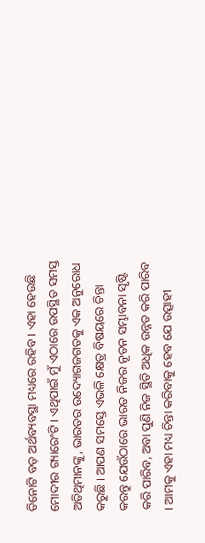ତିନୋଟି ବଡ଼ ଅର୍ଥବ୍ୟବସ୍ଥା ମଧ୍ୟରେ ରହିବ । ଏହା ହେଉଛି ମୋଦୀର ଗ୍ୟାରେଂଟି । ଏଥିପାଇଁ ମୁଁ ଏଠାରେ ଉପସ୍ଥିତ ସମସ୍ତ ଅତିଥିମାନଙ୍କୁ, ଭାରତର ଉଦ୍ୟୋଗଜଗତକୁ ଏକ ଅନୁରୋଧ କରୁଛି । ଆପଣ ସମସ୍ତେ ଏଭଳି କ୍ଷେତ୍ର ବିଷୟରେ ଚିନ୍ତା କରନ୍ତୁ ଯେଉଁଠାରେ ଭାରତ ନିଜର ନୂତନ ସମ୍ଭାବନା ସୃଷ୍ଟି କରି ପାରିବ, ଅବା ପୁଣି ନିଜ ସ୍ଥିତି ଅଧିକ ଉନ୍ନତ କରି ପାରିବ । ଆମକୁ ଏହା ମଧ୍ୟ ଚିନ୍ତା କରିବାକୁ ହେବ ଯେ ଉତ୍ସାହୀ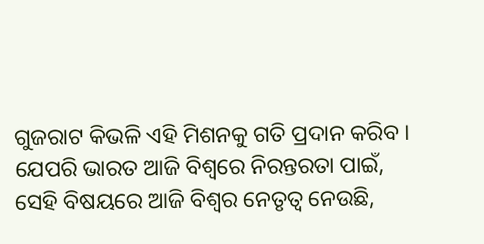ଗୁଜରାଟ କିଭଳି ଏହି ମିଶନକୁ ଗତି ପ୍ରଦାନ କରିବ । ଯେପରି ଭାରତ ଆଜି ବିଶ୍ୱରେ ନିରନ୍ତରତା ପାଇଁ, ସେହି ବିଷୟରେ ଆଜି ବିଶ୍ୱର ନେତୃତ୍ୱ ନେଉଛି,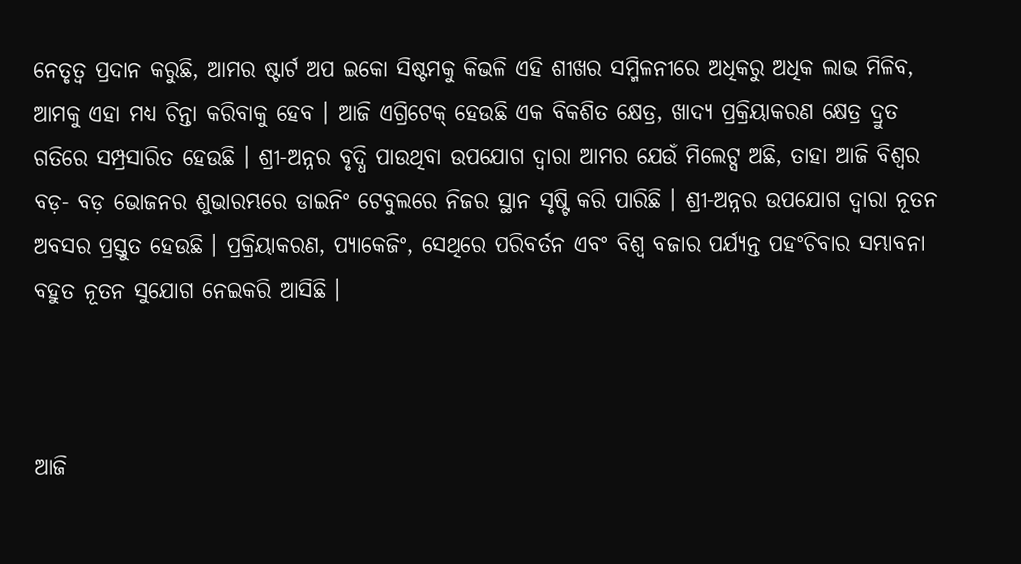ନେତୃତ୍ୱ ପ୍ରଦାନ କରୁଛି, ଆମର ଷ୍ଟାର୍ଟ ଅପ ଇକୋ ସିଷ୍ଟମକୁ କିଭଳି ଏହି ଶୀଖର ସମ୍ମିଳନୀରେ ଅଧିକରୁ ଅଧିକ ଲାଭ ମିଳିବ, ଆମକୁ ଏହା ମଧ୍ୟ ଚିନ୍ତା କରିବାକୁ ହେବ । ଆଜି ଏଗ୍ରିଟେକ୍ ହେଉଛି ଏକ ବିକଶିତ କ୍ଷେତ୍ର, ଖାଦ୍ୟ ପ୍ରକ୍ରିୟାକରଣ କ୍ଷେତ୍ର ଦ୍ରୁତ ଗତିରେ ସମ୍ପ୍ରସାରିତ ହେଉଛି । ଶ୍ରୀ-ଅନ୍ନର ବୃଦ୍ଧି ପାଉଥିବା ଉପଯୋଗ ଦ୍ୱାରା ଆମର ଯେଉଁ ମିଲେଟ୍ସ ଅଛି, ତାହା ଆଜି ବିଶ୍ୱର ବଡ଼- ବଡ଼ ଭୋଜନର ଶୁଭାରମ୍ଭରେ ଡାଇନିଂ ଟେବୁଲରେ ନିଜର ସ୍ଥାନ ସୃଷ୍ଟି କରି ପାରିଛି । ଶ୍ରୀ-ଅନ୍ନର ଉପଯୋଗ ଦ୍ୱାରା ନୂତନ ଅବସର ପ୍ରସ୍ତୁତ ହେଉଛି । ପ୍ରକ୍ରିୟାକରଣ, ପ୍ୟାକେଜିଂ, ସେଥିରେ ପରିବର୍ତନ ଏବଂ ବିଶ୍ୱ ବଜାର ପର୍ଯ୍ୟନ୍ତ ପହଂଚିବାର ସମ୍ଭାବନା ବହୁତ ନୂତନ ସୁଯୋଗ ନେଇକରି ଆସିଛି ।



ଆଜି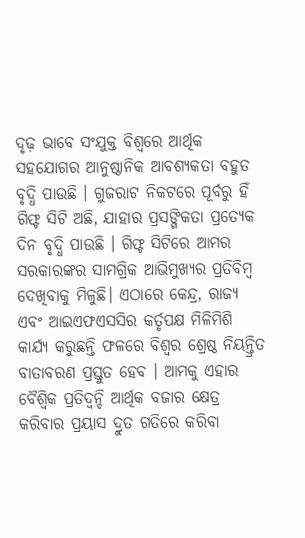ଦୃଢ଼ ଭାବେ ସଂଯୁକ୍ତ ବିଶ୍ୱରେ ଆର୍ଥିକ ସହଯୋଗର ଆନୁଷ୍ଠାନିକ ଆବଶ୍ୟକତା ବହୁତ ବୃଦ୍ଧି ପାଉଛି । ଗୁଜରାଟ ନିକଟରେ ପୂର୍ବରୁ ହିଁ ଗିଫ୍ଟ ସିଟି ଅଛି, ଯାହାର ପ୍ରସଙ୍ଗିକତା ପ୍ରତ୍ୟେକ ଦିନ ବୃଦ୍ଧି ପାଉଛି । ଗିଫ୍ଟ ସିଟିରେ ଆମର ସରକାରଙ୍କର ସାମଗ୍ରିକ ଆଭିମୁଖ୍ୟର ପ୍ରତିବିମ୍ବ ଦେଖିବାକୁ ମିଳୁଛି। ଏଠାରେ କେନ୍ଦ୍ର, ରାଜ୍ୟ ଏବଂ ଆଇଏଫଏସସିର କର୍ତୃପକ୍ଷ ମିଳିମିଶି କାର୍ଯ୍ୟ କରୁଛନ୍ତି ଫଳରେ ବିଶ୍ୱର ଶ୍ରେଷ୍ଠ ନିୟନ୍ତ୍ରିତ ବାତାବରଣ ପ୍ରସ୍ତୁତ ହେବ । ଆମକୁ ଏହାର ବୈଶ୍ୱିକ ପ୍ରତିଦ୍ୱନ୍ଦି ଆର୍ଥିକ ବଜାର କ୍ଷେତ୍ର କରିବାର ପ୍ରୟାସ ଦ୍ରୁତ ଗତିରେ କରିବା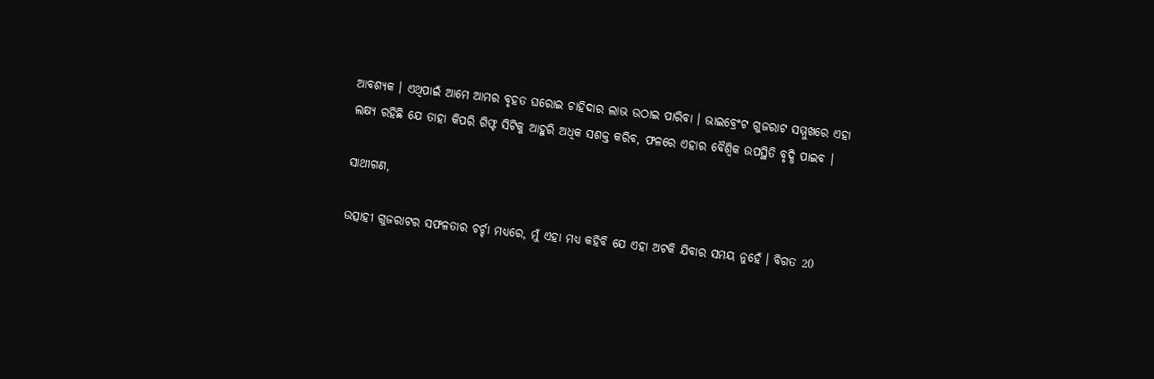ଆବଶ୍ୟକ । ଏଥିପାଇଁ ଆମେ ଆମର ବୃହତ ଘରୋଇ ଚାହିଦାର ଲାଭ ଉଠାଇ ପାରିବା । ଭାଇବ୍ରେଂଟ ଗୁଜରାଟ ସମ୍ମୁଖରେ ଏହା ଲକ୍ଷ୍ୟ ରହିଛି ଯେ ତାହା କିପରି ଗିଫ୍ଟ ସିଟିକୁ ଆହୁରି ଅଧିକ ସଶକ୍ତ କରିବ, ଫଳରେ ଏହାର ବୈଶ୍ୱିକ ଉପସ୍ଥିତି ବୃଦ୍ଧି ପାଇବ ।

ସାଥୀଗଣ,

ଉତ୍ସାହୀ ଗୁଜରାଟର ସଫଳତାର ଚର୍ଚ୍ଚା ମଧ୍ୟରେ, ମୁଁ ଏହା ମଧ୍ୟ କହିବି ଯେ ଏହା ଅଟକି ଯିବାର ସମୟ ନୁହେଁ । ବିଗତ 20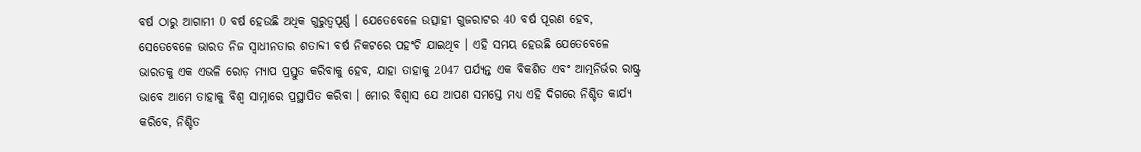ବର୍ଷ ଠାରୁ ଆଗାମୀ 0 ବର୍ଷ ହେଉଛି ଅଧିକ ଗୁରୁତ୍ୱପୂର୍ଣ୍ଣ । ଯେତେବେଳେ ଉତ୍ସାହୀ ଗୁଜରାଟର 40 ବର୍ଷ ପୂରଣ ହେବ, ସେତେବେଳେ ଭାରତ ନିଜ ସ୍ୱାଧୀନତାର ଶତାବ୍ଦୀ ବର୍ଷ ନିକଟରେ ପହଂଚି ଯାଇଥିବ । ଏହି ସମୟ ହେଉଛି ଯେତେବେଳେ ଭାରତକୁ ଏକ ଏଭଳି ରୋଡ଼ ମ୍ୟାପ ପ୍ରସ୍ତୁତ କରିବାକୁ ହେବ, ଯାହା ତାହାକୁ 2047 ପର୍ଯ୍ୟନ୍ତ ଏକ ବିକଶିତ ଏବଂ ଆତ୍ମନିର୍ଭର ରାଷ୍ଟ୍ର ଭାବେ ଆମେ ତାହାକୁ ବିଶ୍ୱ ସାମ୍ନାରେ ପ୍ରସ୍ଥାପିତ କରିବା । ମୋର ବିଶ୍ୱାସ ଯେ ଆପଣ ସମସ୍ତେ ମଧ୍ୟ ଏହି ଦିଗରେ ନିଶ୍ଚିତ କାର୍ଯ୍ୟ କରିବେ, ନିଶ୍ଚିତ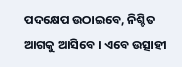ପଦକ୍ଷେପ ଉଠାଇବେ, ନିଶ୍ଚିତ ଆଗକୁ ଆସିବେ । ଏବେ ଉତ୍ସାହୀ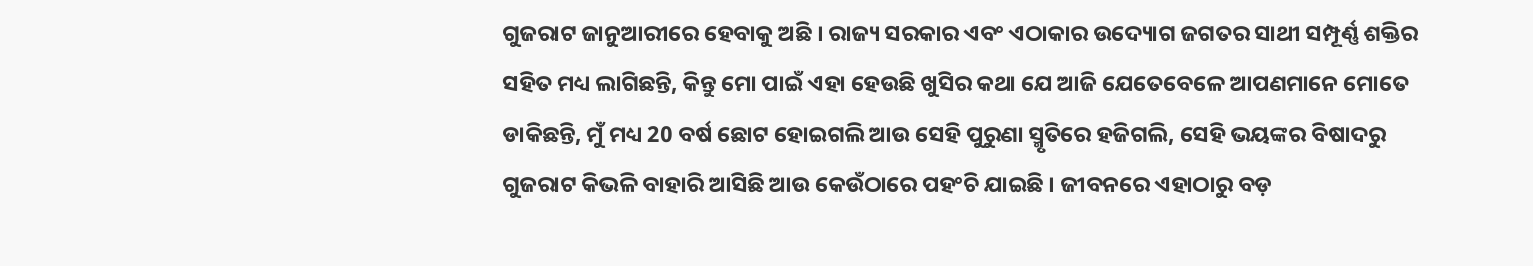ଗୁଜରାଟ ଜାନୁଆରୀରେ ହେବାକୁ ଅଛି । ରାଜ୍ୟ ସରକାର ଏବଂ ଏଠାକାର ଉଦ୍ୟୋଗ ଜଗତର ସାଥୀ ସମ୍ପୂର୍ଣ୍ଣ ଶକ୍ତିର ସହିତ ମଧ୍ୟ ଲାଗିଛନ୍ତି, କିନ୍ତୁ ମୋ ପାଇଁ ଏହା ହେଉଛି ଖୁସିର କଥା ଯେ ଆଜି ଯେତେବେଳେ ଆପଣମାନେ ମୋତେ ଡାକିଛନ୍ତି, ମୁଁ ମଧ୍ୟ 20 ବର୍ଷ ଛୋଟ ହୋଇଗଲି ଆଉ ସେହି ପୁରୁଣା ସ୍ମୃତିରେ ହଜିଗଲି, ସେହି ଭୟଙ୍କର ବିଷାଦରୁ ଗୁଜରାଟ କିଭଳି ବାହାରି ଆସିଛି ଆଉ କେଉଁଠାରେ ପହଂଚି ଯାଇଛି । ଜୀବନରେ ଏହାଠାରୁ ବଡ଼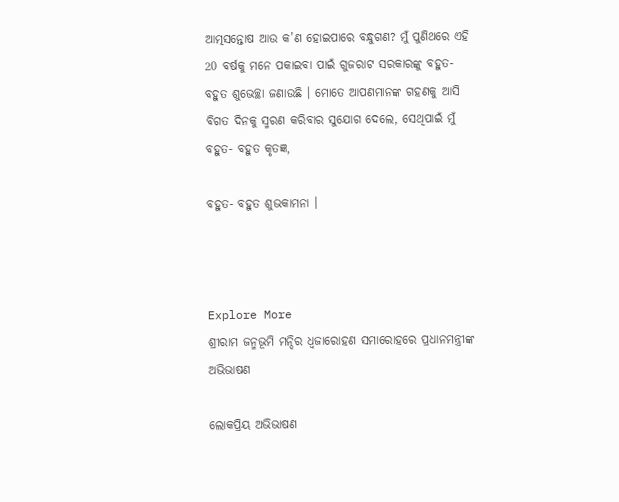ଆତ୍ମସନ୍ତୋଷ ଆଉ କ’ଣ ହୋଇପାରେ ବନ୍ଧୁଗଣ? ମୁଁ ପୁଣିଥରେ ଏହି 20 ବର୍ଷକୁ ମନେ ପକାଇବା ପାଇଁ ଗୁଜରାଟ ସରକାରଙ୍କୁ ବହୁତ- ବହୁତ ଶୁଭେଚ୍ଛା ଜଣାଉଛି । ମୋତେ ଆପଣମାନଙ୍କ ଗହଣକୁ ଆସି ବିଗତ ଦିନକୁ ସ୍ମରଣ କରିବାର ସୁଯୋଗ ଦେଲେ, ସେଥିପାଇଁ ମୁଁ ବହୁତ- ବହୁତ କୃତଜ୍ଞ,

ବହୁତ- ବହୁତ ଶୁଭକାମନା ।



Explore More
ଶ୍ରୀରାମ ଜନ୍ମଭୂମି ମନ୍ଦିର ଧ୍ଵଜାରୋହଣ ସମାରୋହରେ ପ୍ରଧାନମନ୍ତ୍ରୀଙ୍କ ଅଭିଭାଷଣ

ଲୋକପ୍ରିୟ ଅଭିଭାଷଣ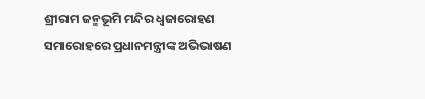ଶ୍ରୀରାମ ଜନ୍ମଭୂମି ମନ୍ଦିର ଧ୍ଵଜାରୋହଣ ସମାରୋହରେ ପ୍ରଧାନମନ୍ତ୍ରୀଙ୍କ ଅଭିଭାଷଣ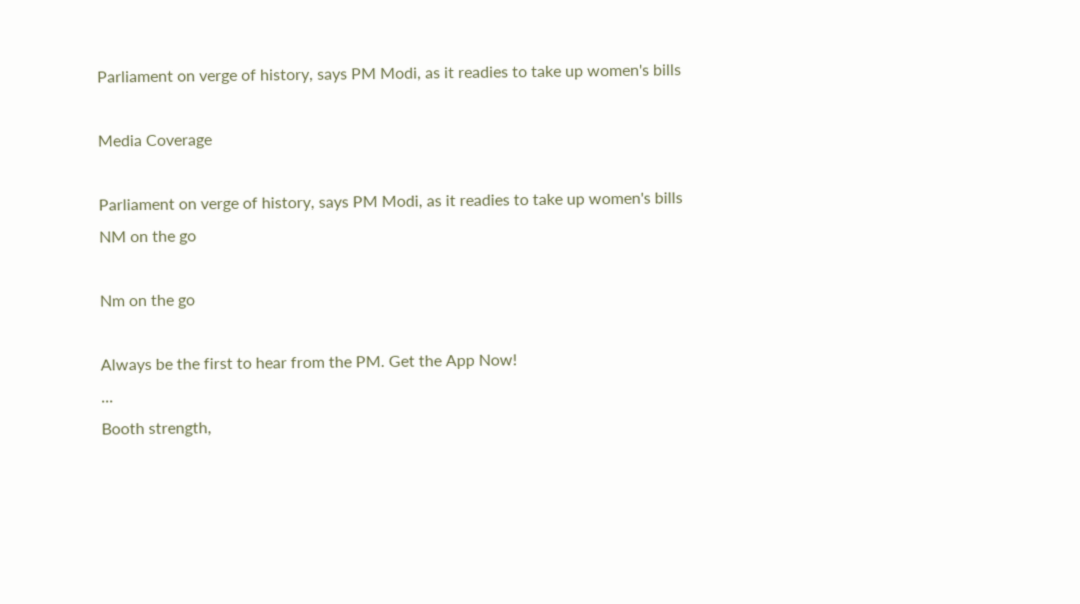Parliament on verge of history, says PM Modi, as it readies to take up women's bills

Media Coverage

Parliament on verge of history, says PM Modi, as it readies to take up women's bills
NM on the go

Nm on the go

Always be the first to hear from the PM. Get the App Now!
...
Booth strength,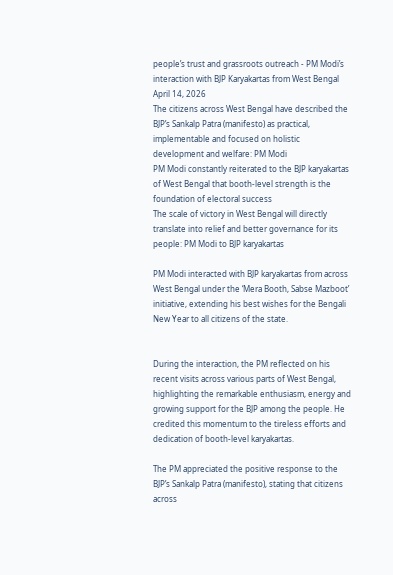people’s trust and grassroots outreach - PM Modi’s interaction with BJP Karyakartas from West Bengal
April 14, 2026
The citizens across West Bengal have described the BJP’s Sankalp Patra (manifesto) as practical, implementable and focused on holistic development and welfare: PM Modi
PM Modi constantly reiterated to the BJP karyakartas of West Bengal that booth-level strength is the foundation of electoral success
The scale of victory in West Bengal will directly translate into relief and better governance for its people: PM Modi to BJP karyakartas

PM Modi interacted with BJP karyakartas from across West Bengal under the ‘Mera Booth, Sabse Mazboot’ initiative, extending his best wishes for the Bengali New Year to all citizens of the state.


During the interaction, the PM reflected on his recent visits across various parts of West Bengal, highlighting the remarkable enthusiasm, energy and growing support for the BJP among the people. He credited this momentum to the tireless efforts and dedication of booth-level karyakartas.

The PM appreciated the positive response to the BJP’s Sankalp Patra (manifesto), stating that citizens across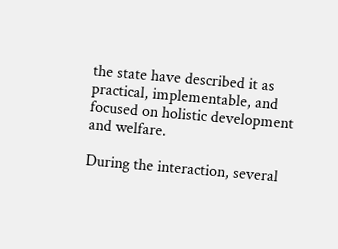the state have described it as practical, implementable, and focused on holistic development and welfare.

During the interaction, several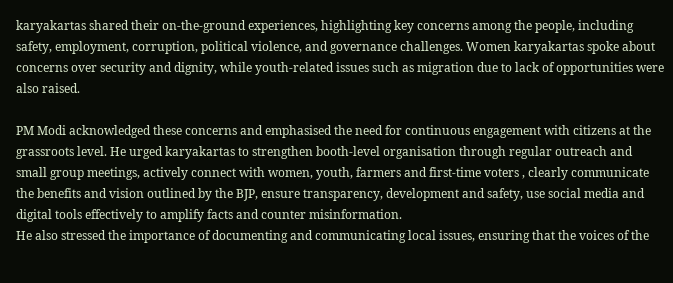karyakartas shared their on-the-ground experiences, highlighting key concerns among the people, including safety, employment, corruption, political violence, and governance challenges. Women karyakartas spoke about concerns over security and dignity, while youth-related issues such as migration due to lack of opportunities were also raised.

PM Modi acknowledged these concerns and emphasised the need for continuous engagement with citizens at the grassroots level. He urged karyakartas to strengthen booth-level organisation through regular outreach and small group meetings, actively connect with women, youth, farmers and first-time voters , clearly communicate the benefits and vision outlined by the BJP, ensure transparency, development and safety, use social media and digital tools effectively to amplify facts and counter misinformation.
He also stressed the importance of documenting and communicating local issues, ensuring that the voices of the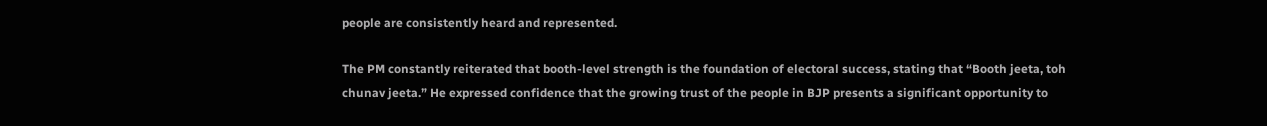people are consistently heard and represented.

The PM constantly reiterated that booth-level strength is the foundation of electoral success, stating that “Booth jeeta, toh chunav jeeta.” He expressed confidence that the growing trust of the people in BJP presents a significant opportunity to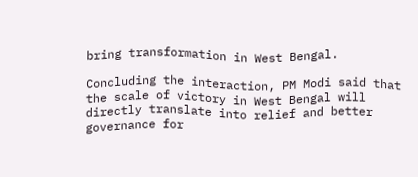bring transformation in West Bengal.

Concluding the interaction, PM Modi said that the scale of victory in West Bengal will directly translate into relief and better governance for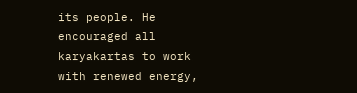its people. He encouraged all karyakartas to work with renewed energy,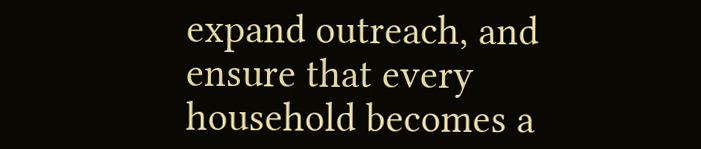expand outreach, and ensure that every household becomes a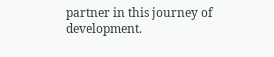partner in this journey of development.